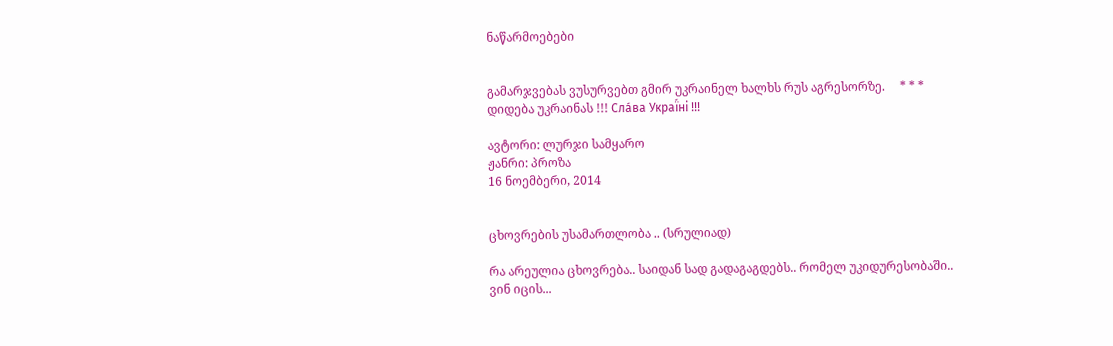ნაწარმოებები


გამარჯვებას ვუსურვებთ გმირ უკრაინელ ხალხს რუს აგრესორზე.     * * *     დიდება უკრაინას !!! Сла́ва Украї́ні !!!

ავტორი: ლურჯი სამყარო
ჟანრი: პროზა
16 ნოემბერი, 2014


ცხოვრების უსამართლობა .. (სრულიად)

რა არეულია ცხოვრება.. საიდან სად გადაგაგდებს.. რომელ უკიდურესობაში.. ვინ იცის...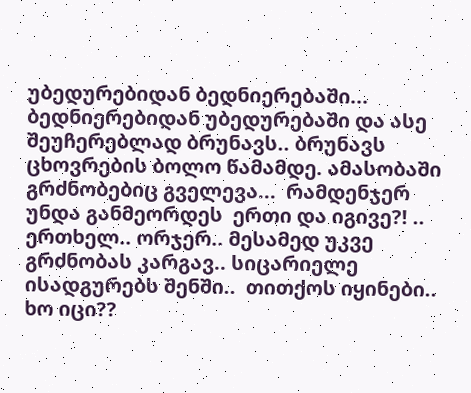უბედურებიდან ბედნიერებაში... ბედნიერებიდან უბედურებაში და ასე  შეუჩერებლად ბრუნავს.. ბრუნავს  ცხოვრების ბოლო წამამდე. ამასობაში გრძნობებიც გველევა...  რამდენჯერ უნდა განმეორდეს  ერთი და იგივე?! .. ერთხელ.. ორჯერ.. მესამედ უკვე გრძნობას კარგავ.. სიცარიელე ისადგურებს შენში..  თითქოს იყინები.. ხო იცი??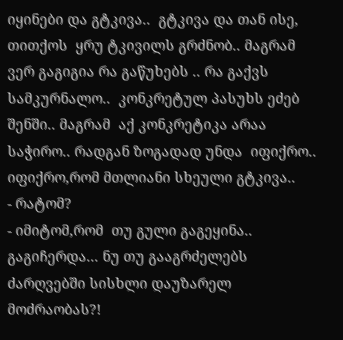იყინები და გტკივა..  გტკივა და თან ისე, თითქოს  ყრუ ტკივილს გრძნობ.. მაგრამ ვერ გაგიგია რა გაწუხებს .. რა გაქვს სამკურნალო..  კონკრეტულ პასუხს ეძებ შენში.. მაგრამ  აქ კონკრეტიკა არაა საჭირო.. რადგან ზოგადად უნდა  იფიქრო.. იფიქრო,რომ მთლიანი სხეული გტკივა..
- რატომ?
- იმიტომ,რომ  თუ გული გაგეყინა..  გაგიჩერდა... ნუ თუ გააგრძელებს ძარღვებში სისხლი დაუზარელ მოძრაობას?!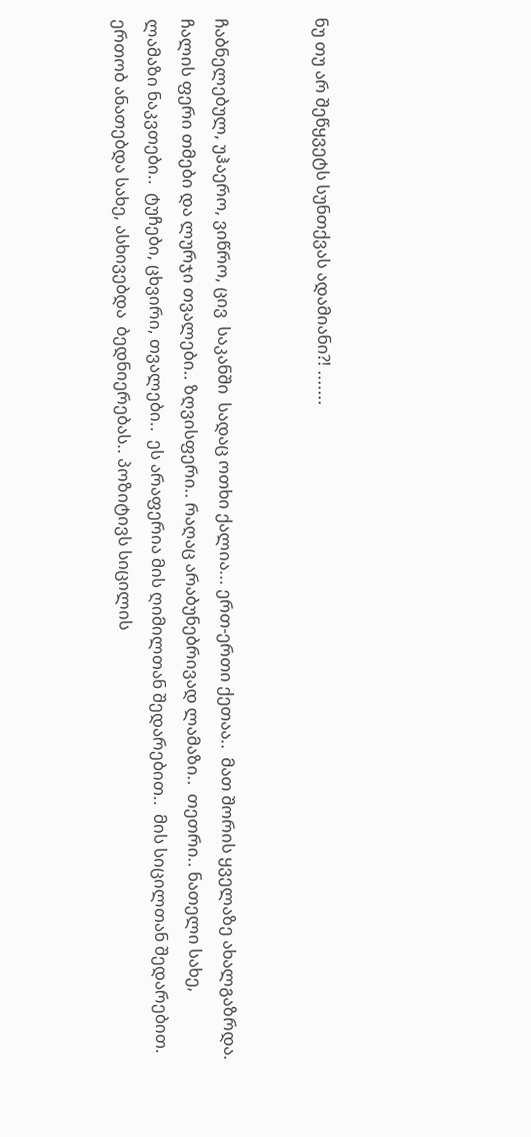ნუ თუ არ შეწყვეტს სუნთქვას ადამიანი?! .......


ჩაბნელებულ, უჰაერო, ვიწრო, ცივ  საკანში  სადაც ოთხი ქალია... ერთ-ერთი ქეთაა..  მათ შორის ყველაზე ახალგაზრდა.
ჩალის ფერი თმები და ლურჯი თვალები.. ზღვისფერი.. რაღაც არაბუნებრივად ლამაზი..  თეთრი.. ნათელი სახე,  ლამაზი ნაკვთები..  ტუჩები, ცხვირი, თვალები..  ეს არაფერია მის ღიმილთან შედარებით..  მის სიცილთან შედარებით.  ერთობ ანათებდა სახე, ასხივებდა  ბედნიერებას.. პოზიტივს სიცილის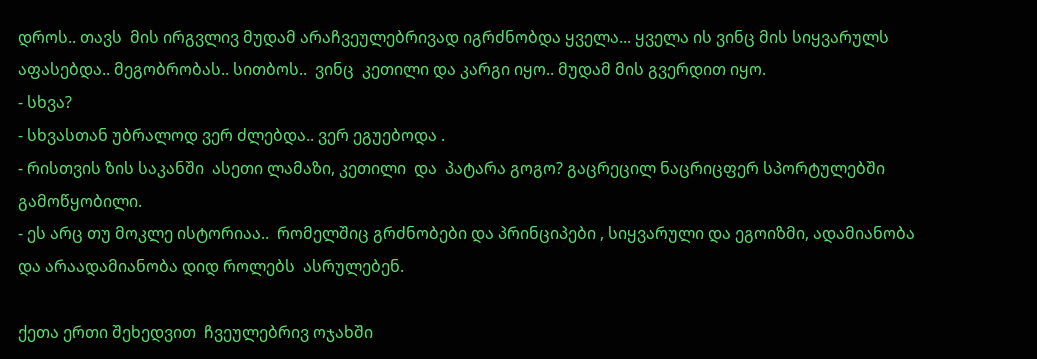დროს.. თავს  მის ირგვლივ მუდამ არაჩვეულებრივად იგრძნობდა ყველა... ყველა ის ვინც მის სიყვარულს აფასებდა.. მეგობრობას.. სითბოს..  ვინც  კეთილი და კარგი იყო.. მუდამ მის გვერდით იყო.
- სხვა?
- სხვასთან უბრალოდ ვერ ძლებდა.. ვერ ეგუებოდა .
- რისთვის ზის საკანში  ასეთი ლამაზი, კეთილი  და  პატარა გოგო? გაცრეცილ ნაცრიცფერ სპორტულებში გამოწყობილი.
- ეს არც თუ მოკლე ისტორიაა..  რომელშიც გრძნობები და პრინციპები , სიყვარული და ეგოიზმი, ადამიანობა და არაადამიანობა დიდ როლებს  ასრულებენ.

ქეთა ერთი შეხედვით  ჩვეულებრივ ოჯახში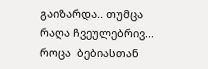გაიზარდა.. თუმცა რაღა ჩვეულებრივ... როცა  ბებიასთან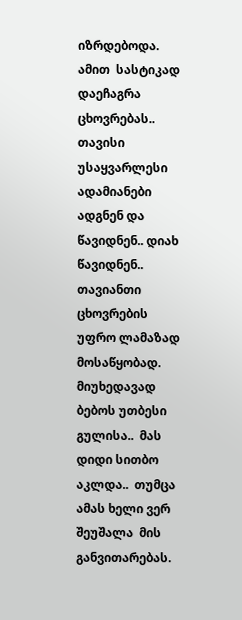იზრდებოდა.  ამით  სასტიკად დაეჩაგრა ცხოვრებას..  თავისი  უსაყვარლესი ადამიანები ადგნენ და წავიდნენ.. დიახ წავიდნენ.. თავიანთი ცხოვრების  უფრო ლამაზად მოსაწყობად. მიუხედავად ბებოს უთბესი გულისა..  მას  დიდი სითბო აკლდა..  თუმცა ამას ხელი ვერ შეუშალა  მის განვითარებას.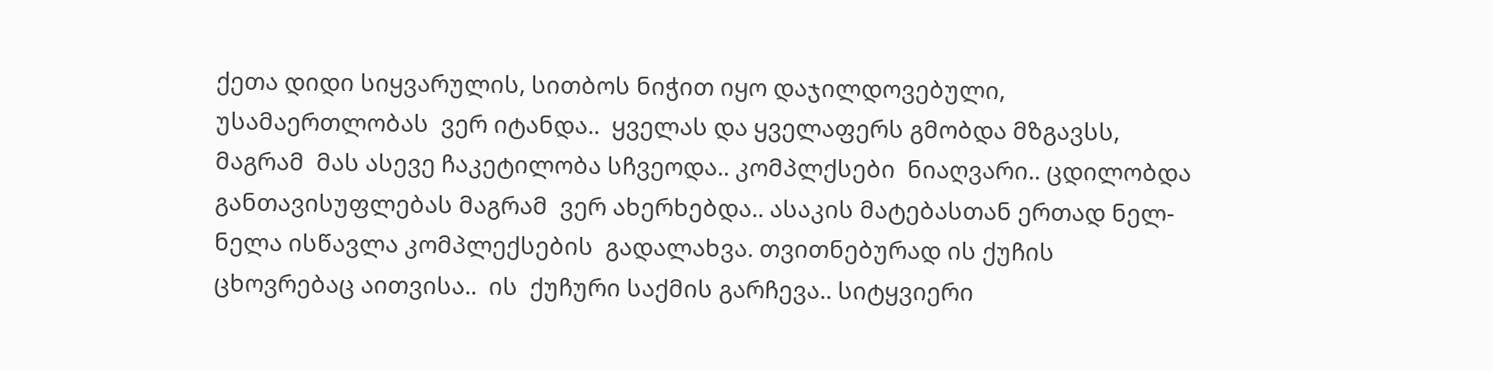ქეთა დიდი სიყვარულის, სითბოს ნიჭით იყო დაჯილდოვებული,  უსამაერთლობას  ვერ იტანდა..  ყველას და ყველაფერს გმობდა მზგავსს, მაგრამ  მას ასევე ჩაკეტილობა სჩვეოდა.. კომპლქსები  ნიაღვარი.. ცდილობდა განთავისუფლებას მაგრამ  ვერ ახერხებდა.. ასაკის მატებასთან ერთად ნელ-ნელა ისწავლა კომპლექსების  გადალახვა. თვითნებურად ის ქუჩის ცხოვრებაც აითვისა..  ის  ქუჩური საქმის გარჩევა.. სიტყვიერი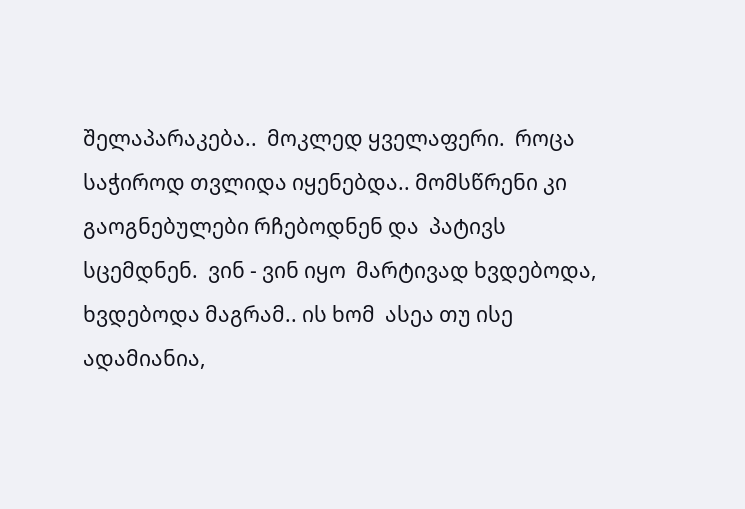შელაპარაკება..  მოკლედ ყველაფერი.  როცა საჭიროდ თვლიდა იყენებდა.. მომსწრენი კი გაოგნებულები რჩებოდნენ და  პატივს სცემდნენ.  ვინ - ვინ იყო  მარტივად ხვდებოდა, ხვდებოდა მაგრამ.. ის ხომ  ასეა თუ ისე ადამიანია,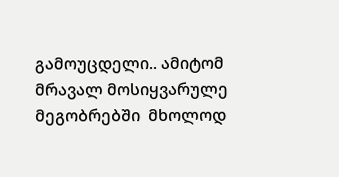გამოუცდელი.. ამიტომ  მრავალ მოსიყვარულე მეგობრებში  მხოლოდ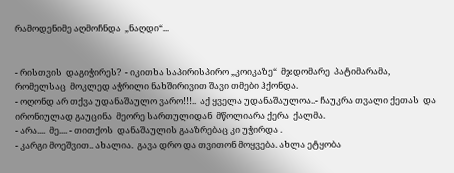რამოდენიმე აღმოჩნდა  „ნაღდი“...


- რისთვის  დაგიჭირეს?  - იკითხა საპირისპირო „კოიკაზე“  მჯდომარე  პატიმარამა, რომელსაც  მოკლედ აჭრილი ნახშირივით შავი თმები ჰქონდა.
- ოღონდ არ თქვა უდანაშაულო ვარო!!!..  აქ ყველა უდანაშაულოა..- ჩაუკრა თვალი ქეთას  და ირონიულად გაუცინა  მეორე სართულიდან  მწოლიარა ქერა  ქალმა.
- არა....  მე.... - თითქოს  დანაშაულის გააზრებაც კი უჭირდა .
- კარგი მოეშვით.. ახალია.  გავა დრო და თვითონ მოყვება. ახლა ეტყობა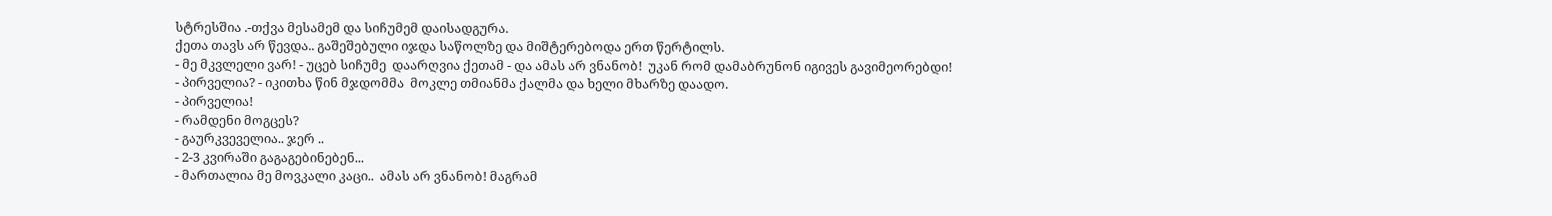სტრესშია .-თქვა მესამემ და სიჩუმემ დაისადგურა.
ქეთა თავს არ წევდა.. გაშეშებული იჯდა საწოლზე და მიშტერებოდა ერთ წერტილს.
- მე მკვლელი ვარ! - უცებ სიჩუმე  დაარღვია ქეთამ - და ამას არ ვნანობ!  უკან რომ დამაბრუნონ იგივეს გავიმეორებდი!
- პირველია? - იკითხა წინ მჯდომმა  მოკლე თმიანმა ქალმა და ხელი მხარზე დაადო.
- პირველია!
- რამდენი მოგცეს?
- გაურკვეველია.. ჯერ ..
- 2-3 კვირაში გაგაგებინებენ...
- მართალია მე მოვკალი კაცი..  ამას არ ვნანობ! მაგრამ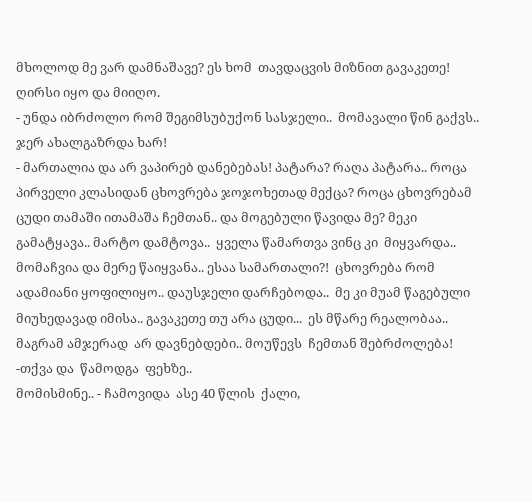მხოლოდ მე ვარ დამნაშავე? ეს ხომ  თავდაცვის მიზნით გავაკეთე! ღირსი იყო და მიიღო.
- უნდა იბრძოლო რომ შეგიმსუბუქონ სასჯელი..  მომავალი წინ გაქვს.. ჯერ ახალგაზრდა ხარ!
- მართალია და არ ვაპირებ დანებებას! პატარა? რაღა პატარა.. როცა  პირველი კლასიდან ცხოვრება ჯოჯოხეთად მექცა? როცა ცხოვრებამ  ცუდი თამაში ითამაშა ჩემთან.. და მოგებული წავიდა მე? მეკი  გამატყავა.. მარტო დამტოვა..  ყველა წამართვა ვინც კი  მიყვარდა..  მომაჩვია და მერე წაიყვანა.. ესაა სამართალი?!  ცხოვრება რომ ადამიანი ყოფილიყო.. დაუსჯელი დარჩებოდა..  მე კი მუამ წაგებული  მიუხედავად იმისა.. გავაკეთე თუ არა ცუდი...  ეს მწარე რეალობაა..  მაგრამ ამჯერად  არ დავნებდები.. მოუწევს  ჩემთან შებრძოლება!  -თქვა და  წამოდგა  ფეხზე..
მომისმინე.. - ჩამოვიდა  ასე 40 წლის  ქალი,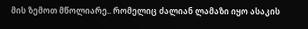მის ზემოთ მწოლიარე.. რომელიც ძალიან ლამაზი იყო ასაკის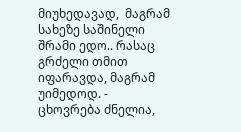მიუხედავად,  მაგრამ სახეზე საშინელი შრამი ედო.. რასაც გრძელი თმით იფარავდა, მაგრამ  უიმედოდ. -  ცხოვრება ძნელია,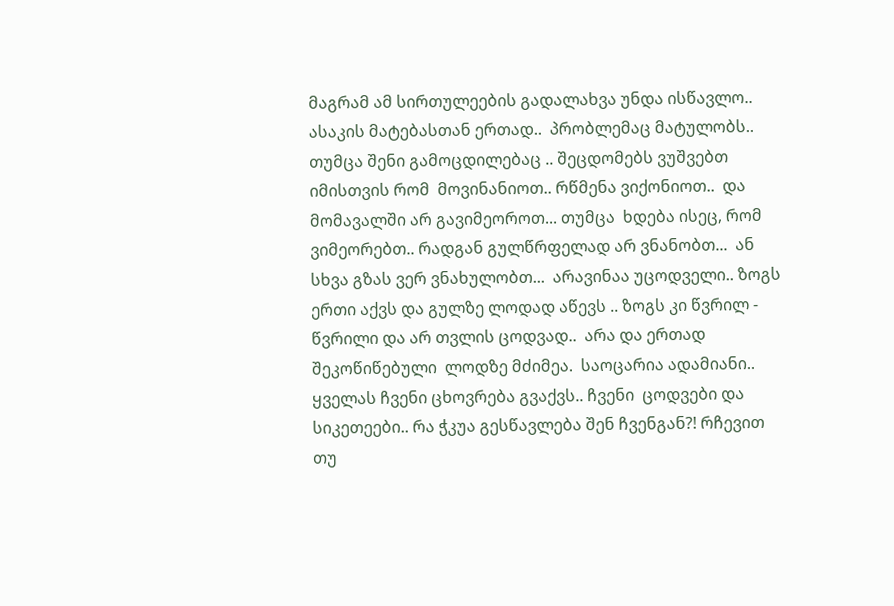მაგრამ ამ სირთულეების გადალახვა უნდა ისწავლო.. ასაკის მატებასთან ერთად..  პრობლემაც მატულობს.. თუმცა შენი გამოცდილებაც .. შეცდომებს ვუშვებთ იმისთვის რომ  მოვინანიოთ.. რწმენა ვიქონიოთ..  და მომავალში არ გავიმეოროთ... თუმცა  ხდება ისეც, რომ ვიმეორებთ.. რადგან გულწრფელად არ ვნანობთ...  ან სხვა გზას ვერ ვნახულობთ...  არავინაა უცოდველი.. ზოგს ერთი აქვს და გულზე ლოდად აწევს .. ზოგს კი წვრილ - წვრილი და არ თვლის ცოდვად..  არა და ერთად შეკოწიწებული  ლოდზე მძიმეა.  საოცარია ადამიანი..  ყველას ჩვენი ცხოვრება გვაქვს.. ჩვენი  ცოდვები და სიკეთეები.. რა ჭკუა გესწავლება შენ ჩვენგან?! რჩევით თუ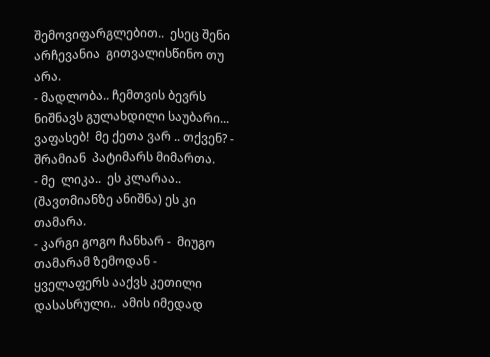შემოვიფარგლებით..  ესეც შენი არჩევანია  გითვალისწინო თუ არა.
- მადლობა.. ჩემთვის ბევრს ნიშნავს გულახდილი საუბარი...  ვაფასებ!  მე ქეთა ვარ .. თქვენ? - შრამიან  პატიმარს მიმართა.
- მე  ლიკა..  ეს კლარაა..  (შავთმიანზე ანიშნა) ეს კი  თამარა.
- კარგი გოგო ჩანხარ -  მიუგო თამარამ ზემოდან -  ყველაფერს ააქვს კეთილი დასასრული..  ამის იმედად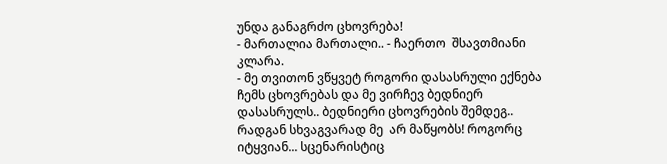უნდა განაგრძო ცხოვრება!
- მართალია მართალი.. - ჩაერთო  შსავთმიანი კლარა.
- მე თვითონ ვწყვეტ როგორი დასასრული ექნება ჩემს ცხოვრებას და მე ვირჩევ ბედნიერ დასასრულს.. ბედნიერი ცხოვრების შემდეგ.. რადგან სხვაგვარად მე  არ მაწყობს! როგორც იტყვიან... სცენარისტიც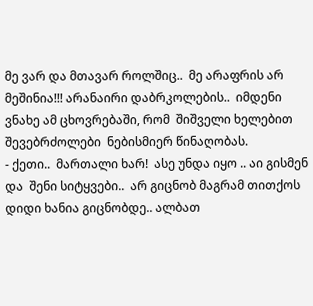მე ვარ და მთავარ როლშიც..  მე არაფრის არ მეშინია!!! არანაირი დაბრკოლების..  იმდენი  ვნახე ამ ცხოვრებაში, რომ  შიშველი ხელებით შევებრძოლები  ნებისმიერ წინაღობას.
- ქეთი..  მართალი ხარ!  ასე უნდა იყო .. აი გისმენ და  შენი სიტყვები..  არ გიცნობ მაგრამ თითქოს დიდი ხანია გიცნობდე.. ალბათ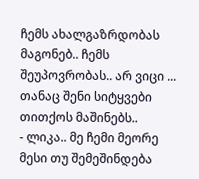ჩემს ახალგაზრდობას  მაგონებ.. ჩემს შეუპოვრობას.. არ ვიცი ... თანაც შენი სიტყვები  თითქოს მაშინებს..
- ლიკა.. მე ჩემი მეორე მესი თუ შემეშინდება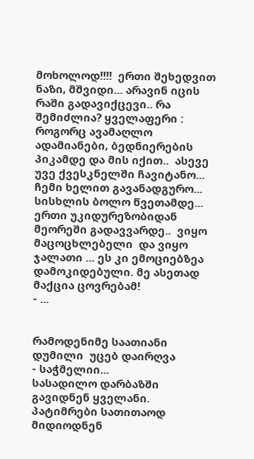მოხოლოდ!!!!  ერთი შეხედვით ნაზი, მშვიდი... არავინ იცის რაში გადავიქცევი.. რა შემიძლია? ყველაფერი : როგორც ავამაღლო ადამიანები, ბედნიერების  პიკამდე და მის იქით..  ასევე უვე ქვესკნელში ჩავიტანო...  ჩემი ხელით გავანადგურო... სისხლის ბოლო წვეთამდე...  ერთი უკიდურეზობიდან მეორეში გადავვარდე..  ვიყო მაცოცხლებელი  და ვიყო ჯალათი ... ეს კი ემოციებზეა დამოკიდებული. მე ასეთად მაქცია ცოვრებამ!
- ...


რამოდენიმე საათიანი დუმილი  უცებ დაირღვა
- საჭმელიი...
სასადილო დარბაზში გავიდნენ ყველანი.  პატიმრები სათითაოდ მიდიოდნენ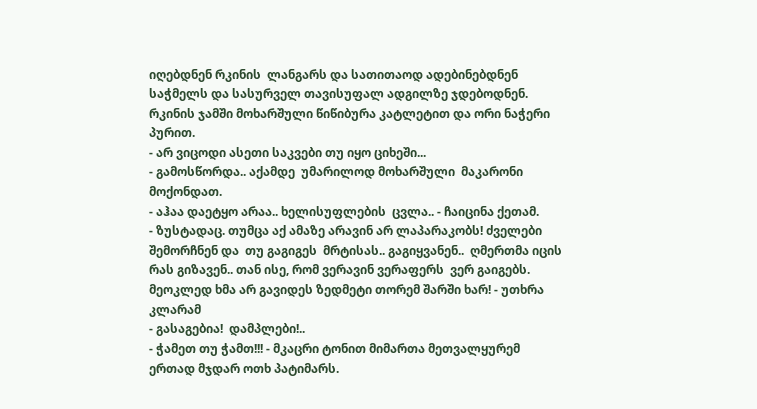იღებდნენ რკინის  ლანგარს და სათითაოდ ადებინებდნენ  საჭმელს და სასურველ თავისუფალ ადგილზე ჯდებოდნენ.
რკინის ჯამში მოხარშული წიწიბურა კატლეტით და ორი ნაჭერი პურით.
- არ ვიცოდი ასეთი საკვები თუ იყო ციხეში...
- გამოსწორდა.. აქამდე  უმარილოდ მოხარშული  მაკარონი მოქონდათ.
- აჰაა დაეტყო არაა.. ხელისუფლების  ცვლა.. - ჩაიცინა ქეთამ.
- ზუსტადაც. თუმცა აქ ამაზე არავინ არ ლაპარაკობს! ძველები შემორჩნენ და  თუ გაგიგეს  მრტისას.. გაგიყვანენ..  ღმერთმა იცის რას გიზავენ.. თან ისე, რომ ვერავინ ვერაფერს  ვერ გაიგებს. მეოკლედ ხმა არ გავიდეს ზედმეტი თორემ შარში ხარ! - უთხრა კლარამ
- გასაგებია!  დამპლები!..
- ჭამეთ თუ ჭამთ!!! - მკაცრი ტონით მიმართა მეთვალყურემ ერთად მჯდარ ოთხ პატიმარს.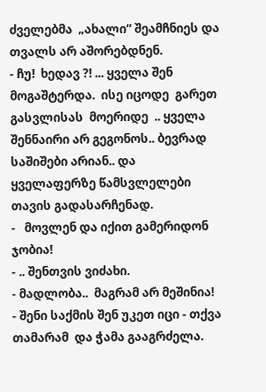ძველებმა  „ახალი“ შეამჩნიეს და  თვალს არ აშორებდნენ.
- ჩუ!  ხედავ ?! ... ყველა შენ მოგაშტერდა.  ისე იცოდე  გარეთ გასვლისას  მოერიდე  .. ყველა შენნაირი არ გეგონოს.. ბევრად საშიშები არიან.. და ყველაფერზე წამსვლელები თავის გადასარჩენად.
-   მოვლენ და იქით გამერიდონ ჯობია!
- .. შენთვის ვიძახი.
- მადლობა..  მაგრამ არ მეშინია!
- შენი საქმის შენ უკეთ იცი - თქვა თამარამ  და ჭამა გააგრძელა.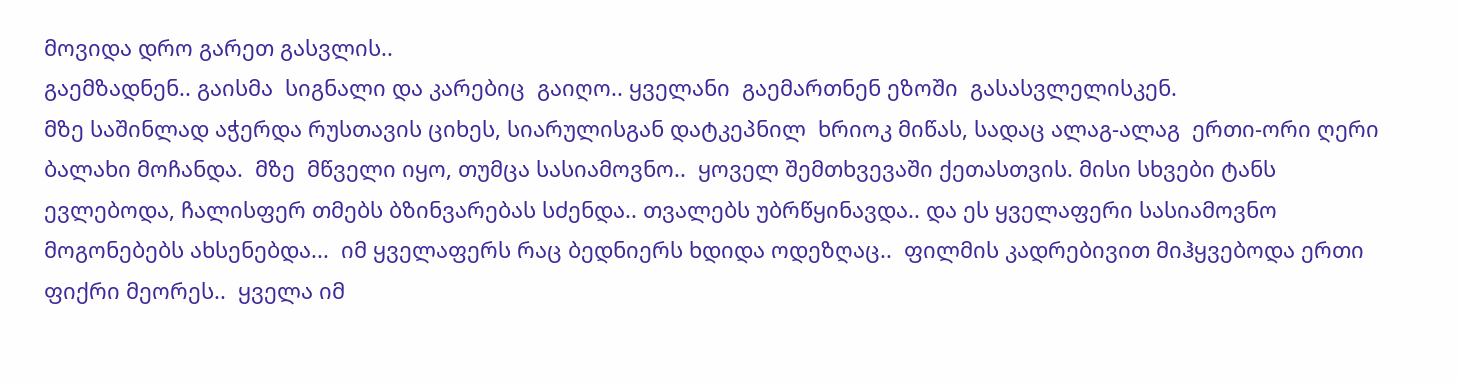მოვიდა დრო გარეთ გასვლის..
გაემზადნენ.. გაისმა  სიგნალი და კარებიც  გაიღო.. ყველანი  გაემართნენ ეზოში  გასასვლელისკენ.
მზე საშინლად აჭერდა რუსთავის ციხეს, სიარულისგან დატკეპნილ  ხრიოკ მიწას, სადაც ალაგ-ალაგ  ერთი-ორი ღერი ბალახი მოჩანდა.  მზე  მწველი იყო, თუმცა სასიამოვნო..  ყოველ შემთხვევაში ქეთასთვის. მისი სხვები ტანს ევლებოდა, ჩალისფერ თმებს ბზინვარებას სძენდა.. თვალებს უბრწყინავდა.. და ეს ყველაფერი სასიამოვნო მოგონებებს ახსენებდა...  იმ ყველაფერს რაც ბედნიერს ხდიდა ოდეზღაც..  ფილმის კადრებივით მიჰყვებოდა ერთი ფიქრი მეორეს..  ყველა იმ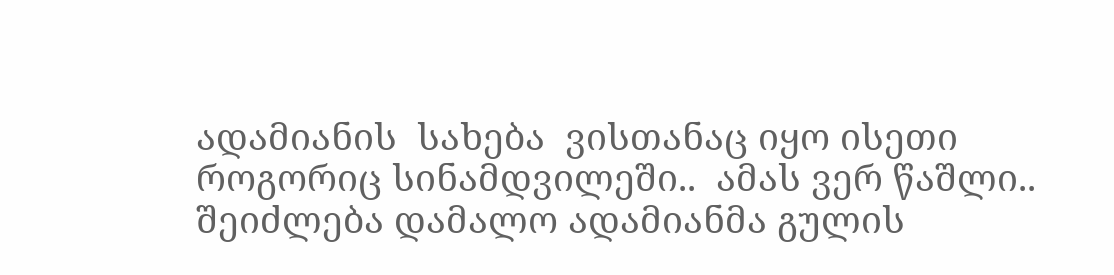ადამიანის  სახება  ვისთანაც იყო ისეთი როგორიც სინამდვილეში..  ამას ვერ წაშლი.. შეიძლება დამალო ადამიანმა გულის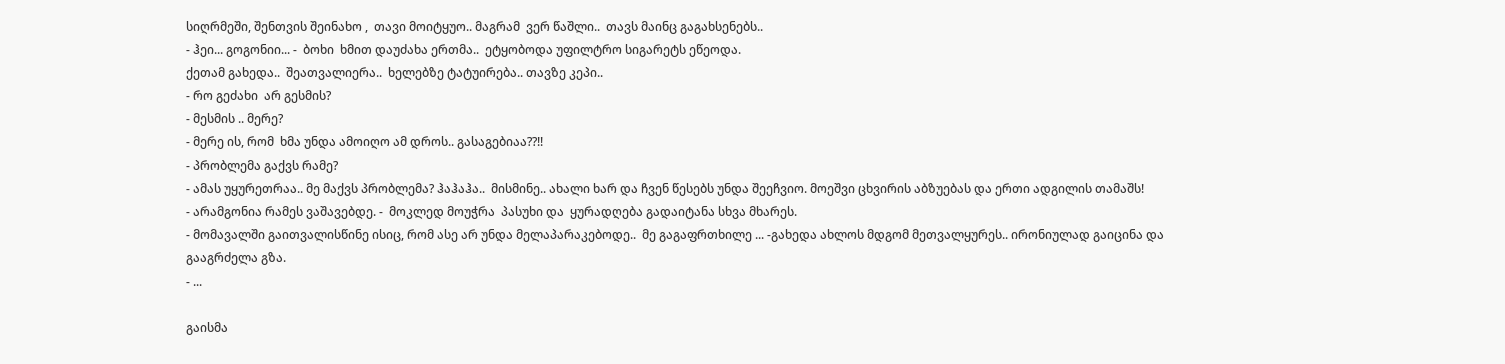სიღრმეში, შენთვის შეინახო ,  თავი მოიტყუო.. მაგრამ  ვერ წაშლი..  თავს მაინც გაგახსენებს..
- ჰეი... გოგონიი... -  ბოხი  ხმით დაუძახა ერთმა..  ეტყობოდა უფილტრო სიგარეტს ეწეოდა.
ქეთამ გახედა..  შეათვალიერა..  ხელებზე ტატუირება.. თავზე კეპი..
- რო გეძახი  არ გესმის?
- მესმის .. მერე?
- მერე ის, რომ  ხმა უნდა ამოიღო ამ დროს.. გასაგებიაა??!!
- პრობლემა გაქვს რამე?
- ამას უყურეთრაა.. მე მაქვს პრობლემა? ჰაჰაჰა..  მისმინე.. ახალი ხარ და ჩვენ წესებს უნდა შეეჩვიო. მოეშვი ცხვირის აბზუებას და ერთი ადგილის თამაშს!
- არამგონია რამეს ვაშავებდე. -  მოკლედ მოუჭრა  პასუხი და  ყურადღება გადაიტანა სხვა მხარეს.
- მომავალში გაითვალისწინე ისიც, რომ ასე არ უნდა მელაპარაკებოდე..  მე გაგაფრთხილე ... -გახედა ახლოს მდგომ მეთვალყურეს.. ირონიულად გაიცინა და გააგრძელა გზა.
- ...

გაისმა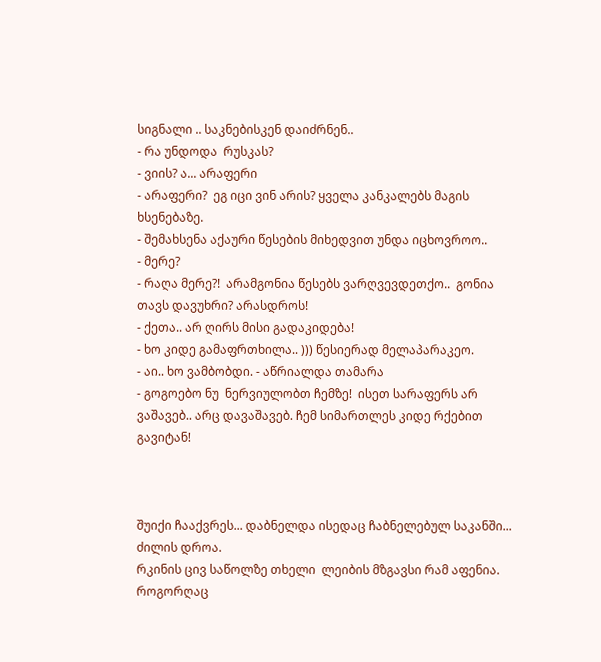სიგნალი .. საკნებისკენ დაიძრნენ..
- რა უნდოდა  რუსკას?
- ვიის? ა... არაფერი
- არაფერი?  ეგ იცი ვინ არის? ყველა კანკალებს მაგის ხსენებაზე.
- შემახსენა აქაური წესების მიხედვით უნდა იცხოვროო..
- მერე?
- რაღა მერე?!  არამგონია წესებს ვარღვევდეთქო..  გონია თავს დავუხრი? არასდროს!
- ქეთა.. არ ღირს მისი გადაკიდება!
- ხო კიდე გამაფრთხილა.. ))) წესიერად მელაპარაკეო.
- აი.. ხო ვამბობდი. - აწრიალდა თამარა
- გოგოებო ნუ  ნერვიულობთ ჩემზე!  ისეთ სარაფერს არ ვაშავებ.. არც დავაშავებ. ჩემ სიმართლეს კიდე რქებით გავიტან!



შუიქი ჩააქვრეს... დაბნელდა ისედაც ჩაბნელებულ საკანში... ძილის დროა.
რკინის ცივ საწოლზე თხელი  ლეიბის მზგავსი რამ აფენია. როგორღაც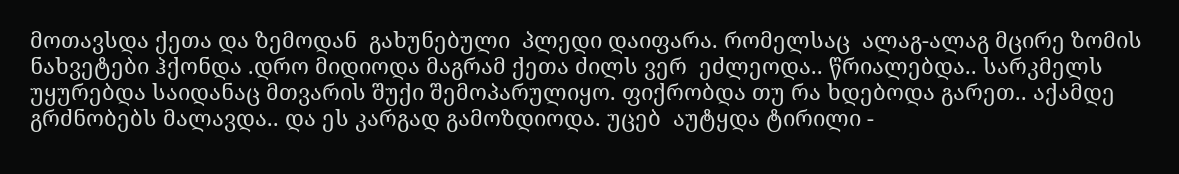მოთავსდა ქეთა და ზემოდან  გახუნებული  პლედი დაიფარა. რომელსაც  ალაგ-ალაგ მცირე ზომის ნახვეტები ჰქონდა .დრო მიდიოდა მაგრამ ქეთა ძილს ვერ  ეძლეოდა.. წრიალებდა.. სარკმელს უყურებდა საიდანაც მთვარის შუქი შემოპარულიყო. ფიქრობდა თუ რა ხდებოდა გარეთ.. აქამდე გრძნობებს მალავდა.. და ეს კარგად გამოზდიოდა. უცებ  აუტყდა ტირილი -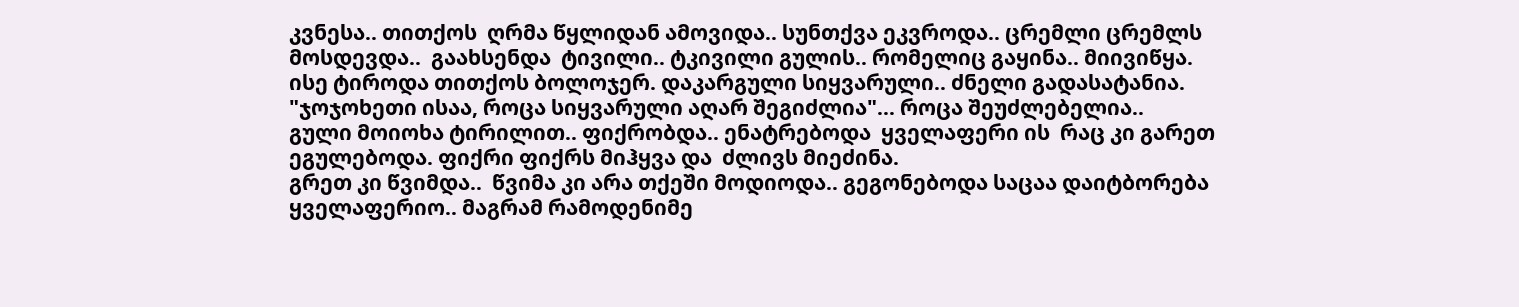კვნესა.. თითქოს  ღრმა წყლიდან ამოვიდა.. სუნთქვა ეკვროდა.. ცრემლი ცრემლს მოსდევდა..  გაახსენდა  ტივილი.. ტკივილი გულის.. რომელიც გაყინა.. მიივიწყა. ისე ტიროდა თითქოს ბოლოჯერ. დაკარგული სიყვარული.. ძნელი გადასატანია. "ჯოჯოხეთი ისაა, როცა სიყვარული აღარ შეგიძლია"... როცა შეუძლებელია..
გული მოიოხა ტირილით.. ფიქრობდა.. ენატრებოდა  ყველაფერი ის  რაც კი გარეთ  ეგულებოდა. ფიქრი ფიქრს მიჰყვა და  ძლივს მიეძინა.
გრეთ კი წვიმდა..  წვიმა კი არა თქეში მოდიოდა.. გეგონებოდა საცაა დაიტბორება ყველაფერიო.. მაგრამ რამოდენიმე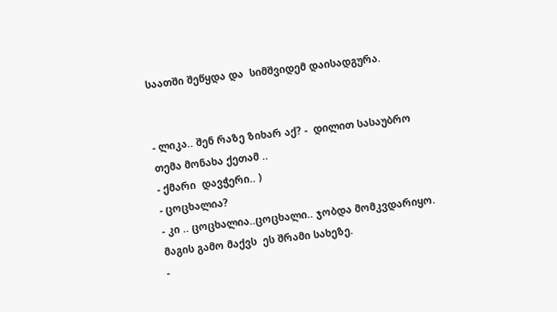საათში შეწყდა და  სიმშვიდემ დაისადგურა.


- ლიკა.. შენ რაზე ზიხარ აქ? -  დილით სასაუბრო თემა მონახა ქეთამ ..
- ქმარი  დავჭერი.. )
- ცოცხალია?
- კი .. ცოცხალია..ცოცხალი.. ჯობდა მომკვდარიყო.  მაგის გამო მაქვს  ეს შრამი სახეზე.
-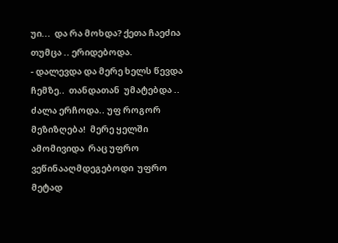უი...  და რა მოხდა? ქეთა ჩაეძია თუმცა .. ერიდებოდა.
- დალევდა და მერე ხელს წევდა ჩემზე..  თანდათან  უმატებდა .. ძალა ერჩოდა.. უფ როგორ მეზიზღება!  მერე ყელში ამომივიდა  რაც უფრო ვეწინააღმდეგებოდი  უფრო  მეტად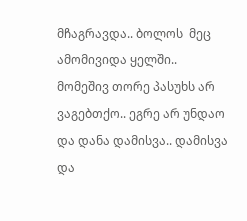მჩაგრავდა.. ბოლოს  მეც ამომივიდა ყელში.. მომეშივ თორე პასუხს არ ვაგებთქო.. ეგრე არ უნდაო და დანა დამისვა.. დამისვა და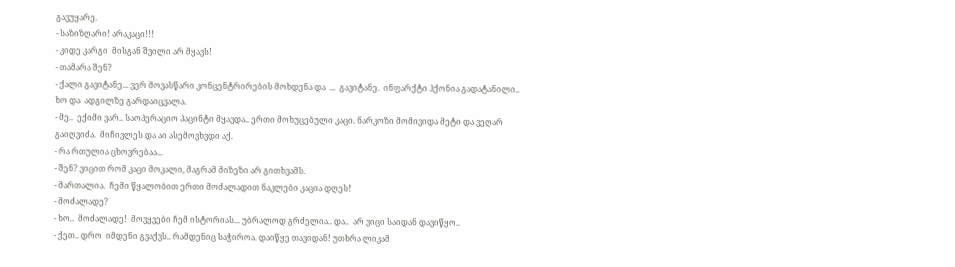გავუყარე.
- საზიზღარი! არაკაცი!!!
- კიდე კარგი  მისგან შვილი არ მყავს!
- თამარა შენ?
- ქალი გავიტანე... ვერ მოვასწარი კონცენტრირების მოხდენა და  ...  გავიტანე.  ინფარქტი ჰქონია გადატანილი.. ხო და  ადგილზე გარდაიცვალა.
- მე..  ექიმი ვარ.. საოპერაციო პაცინტი მყავდა.. ერთი მოხუცებული კაცი. ნარკოზი მომივიდა მეტი და ვეღარ გაიღვიძა.  მიჩივლეს და აი ასემოვხვდი აქ.
- რა რთულია ცხოვრებაა...
- შენ? ვიცით რომ კაცი მოკალი, მაგრამ მიზეზი არ გითხვამს.
- მართალია.  ჩემი წყალობით ერთი მოძალადით ნაკლები კაცია დღეს!
- მოძალადე?
- ხო..  მოძალადე!  მოვყვები ჩემ ისტორიას... უბრალოდ გრძელია.. და..  არ ვიცი საიდან დავიწყო..
- ქეთ.. დრო  იმდენი გვაქვს.. რამდენიც საჭიროა. დაიწყე თავიდან! უთხრა ლიკამ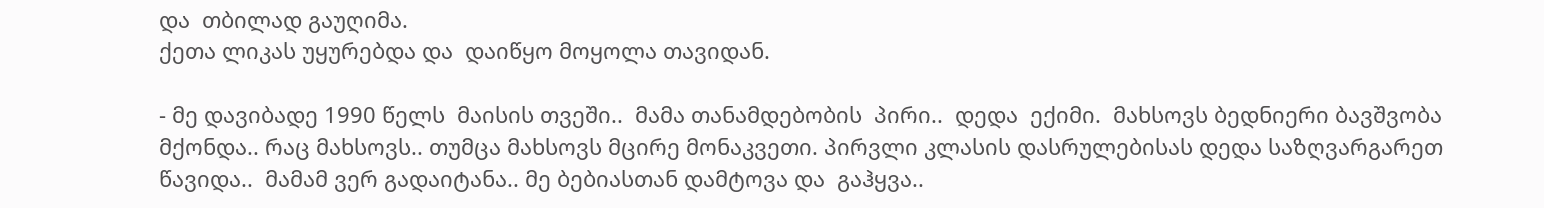და  თბილად გაუღიმა.
ქეთა ლიკას უყურებდა და  დაიწყო მოყოლა თავიდან.

- მე დავიბადე 1990 წელს  მაისის თვეში..  მამა თანამდებობის  პირი..  დედა  ექიმი.  მახსოვს ბედნიერი ბავშვობა მქონდა.. რაც მახსოვს.. თუმცა მახსოვს მცირე მონაკვეთი. პირვლი კლასის დასრულებისას დედა საზღვარგარეთ წავიდა..  მამამ ვერ გადაიტანა.. მე ბებიასთან დამტოვა და  გაჰყვა..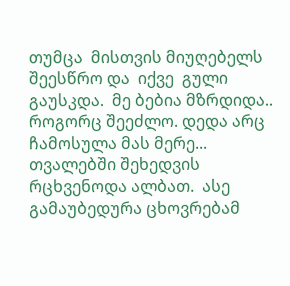თუმცა  მისთვის მიუღებელს შეესწრო და  იქვე  გული გაუსკდა.  მე ბებია მზრდიდა..  როგორც შეეძლო. დედა არც ჩამოსულა მას მერე...  თვალებში შეხედვის რცხვენოდა ალბათ.  ასე გამაუბედურა ცხოვრებამ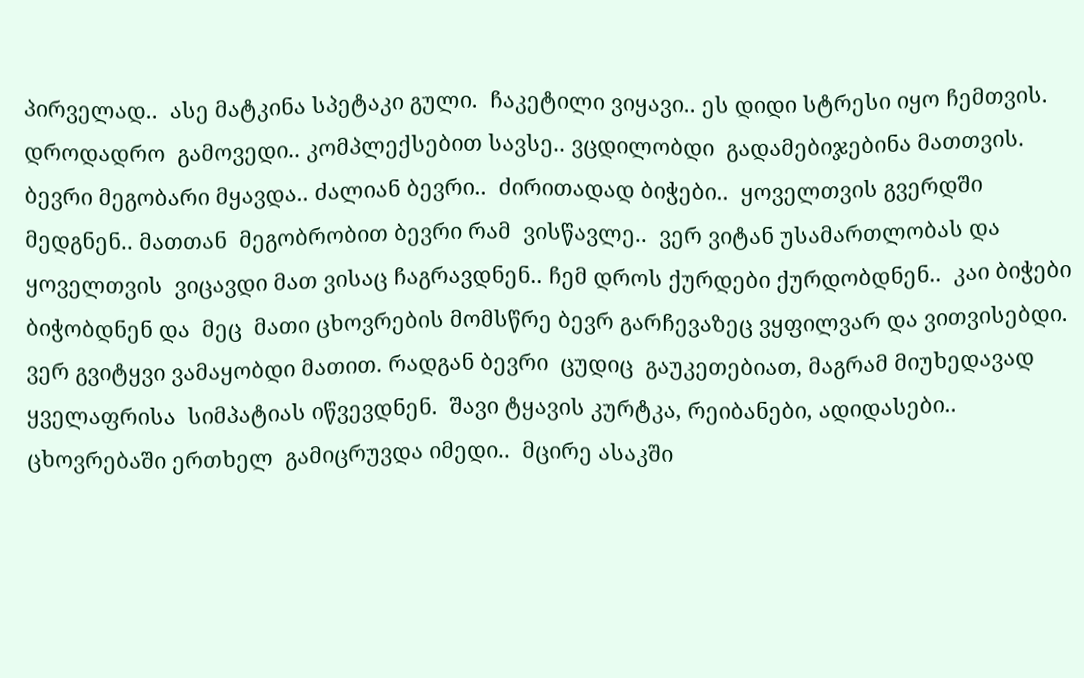პირველად..  ასე მატკინა სპეტაკი გული.  ჩაკეტილი ვიყავი.. ეს დიდი სტრესი იყო ჩემთვის. დროდადრო  გამოვედი.. კომპლექსებით სავსე.. ვცდილობდი  გადამებიჯებინა მათთვის. ბევრი მეგობარი მყავდა.. ძალიან ბევრი..  ძირითადად ბიჭები..  ყოველთვის გვერდში მედგნენ.. მათთან  მეგობრობით ბევრი რამ  ვისწავლე..  ვერ ვიტან უსამართლობას და  ყოველთვის  ვიცავდი მათ ვისაც ჩაგრავდნენ.. ჩემ დროს ქურდები ქურდობდნენ..  კაი ბიჭები  ბიჭობდნენ და  მეც  მათი ცხოვრების მომსწრე ბევრ გარჩევაზეც ვყფილვარ და ვითვისებდი.  ვერ გვიტყვი ვამაყობდი მათით. რადგან ბევრი  ცუდიც  გაუკეთებიათ, მაგრამ მიუხედავად ყველაფრისა  სიმპატიას იწვევდნენ.  შავი ტყავის კურტკა, რეიბანები, ადიდასები..
ცხოვრებაში ერთხელ  გამიცრუვდა იმედი..  მცირე ასაკში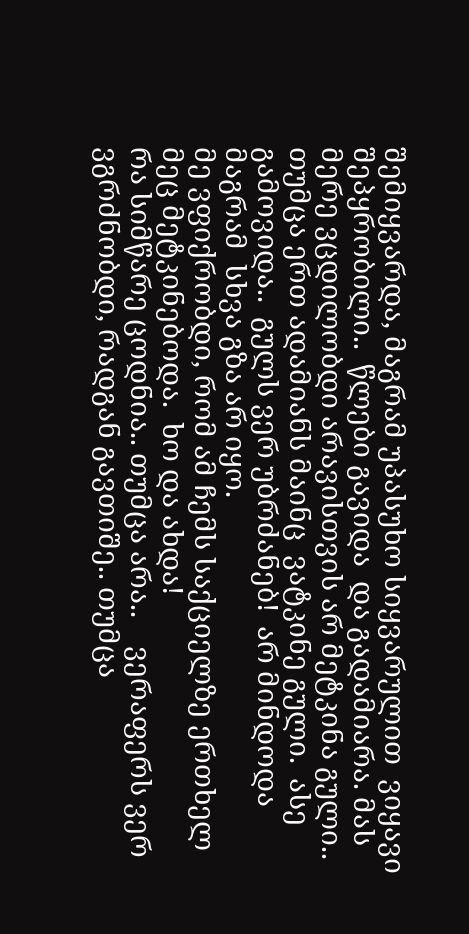შემიყვარდა, მაგრამ უპასუხო სიყვარულით  ვიყავი შეპყრობილი..  წლები გავიდა  და გადამიარა. მას მერე ვცდილობდი არავისთვის არ მეტკინა გული.. თუმცა ერთ ადამიანს მაინც  ვატკინე გული.  ასე გამოვიდა..  გულს ვერ უბრძანებ!  არ მინდოდა მაგრამ  სხვა გზა არ იყო.
მე ვფიქრობდი, რომ ამ ჩემს საქციელზე ერთხელ მეც მეტკინებოდა.  ხო და ახდა!
რა სიმწარე ცოდნია.. თუმცა არა..    ვერაფერს ვერ ვგრძნობდი, რადგან გავთიშე.. თუმცა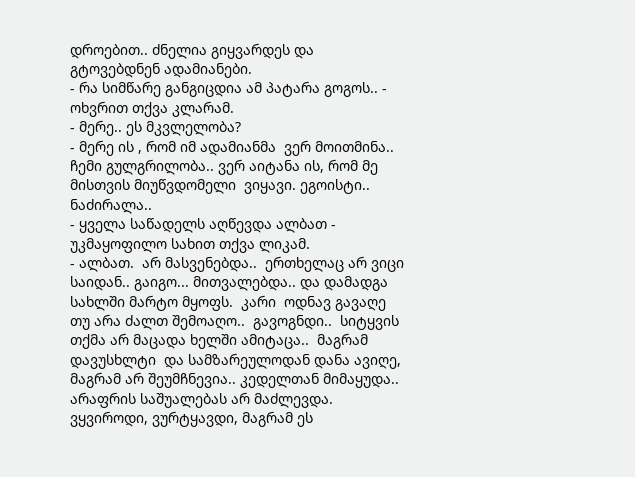დროებით.. ძნელია გიყვარდეს და გტოვებდნენ ადამიანები.
- რა სიმწარე განგიცდია ამ პატარა გოგოს.. - ოხვრით თქვა კლარამ.
- მერე.. ეს მკვლელობა?
- მერე ის , რომ იმ ადამიანმა  ვერ მოითმინა.. ჩემი გულგრილობა.. ვერ აიტანა ის, რომ მე მისთვის მიუწვდომელი  ვიყავი. ეგოისტი.. ნაძირალა..
- ყველა საწადელს აღწევდა ალბათ -  უკმაყოფილო სახით თქვა ლიკამ.
- ალბათ.  არ მასვენებდა..  ერთხელაც არ ვიცი საიდან.. გაიგო... მითვალებდა.. და დამადგა სახლში მარტო მყოფს.  კარი  ოდნავ გავაღე თუ არა ძალთ შემოაღო..  გავოგნდი..  სიტყვის თქმა არ მაცადა ხელში ამიტაცა..  მაგრამ დავუსხლტი  და სამზარეულოდან დანა ავიღე, მაგრამ არ შეუმჩნევია.. კედელთან მიმაყუდა.. არაფრის საშუალებას არ მაძლევდა.  ვყვიროდი, ვურტყავდი, მაგრამ ეს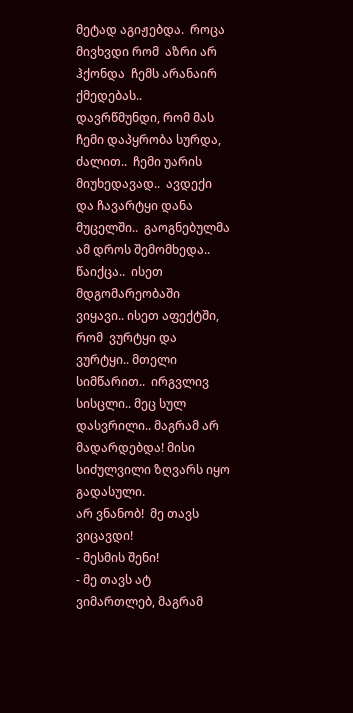მეტად აგიჟებდა.  როცა მივხვდი რომ  აზრი არ ჰქონდა  ჩემს არანაირ ქმედებას..  დავრწმუნდი, რომ მას ჩემი დაპყრობა სურდა, ძალით..  ჩემი უარის მიუხედავად..  ავდექი და ჩავარტყი დანა მუცელში..  გაოგნებულმა  ამ დროს შემომხედა..  წაიქცა..  ისეთ მდგომარეობაში ვიყავი.. ისეთ აფექტში, რომ  ვურტყი და ვურტყი.. მთელი სიმწარით..  ირგვლივ სისცლი.. მეც სულ დასვრილი.. მაგრამ არ მადარდებდა! მისი სიძულვილი ზღვარს იყო გადასული.
არ ვნანობ!  მე თავს ვიცავდი!
- მესმის შენი!
- მე თავს ატ ვიმართლებ, მაგრამ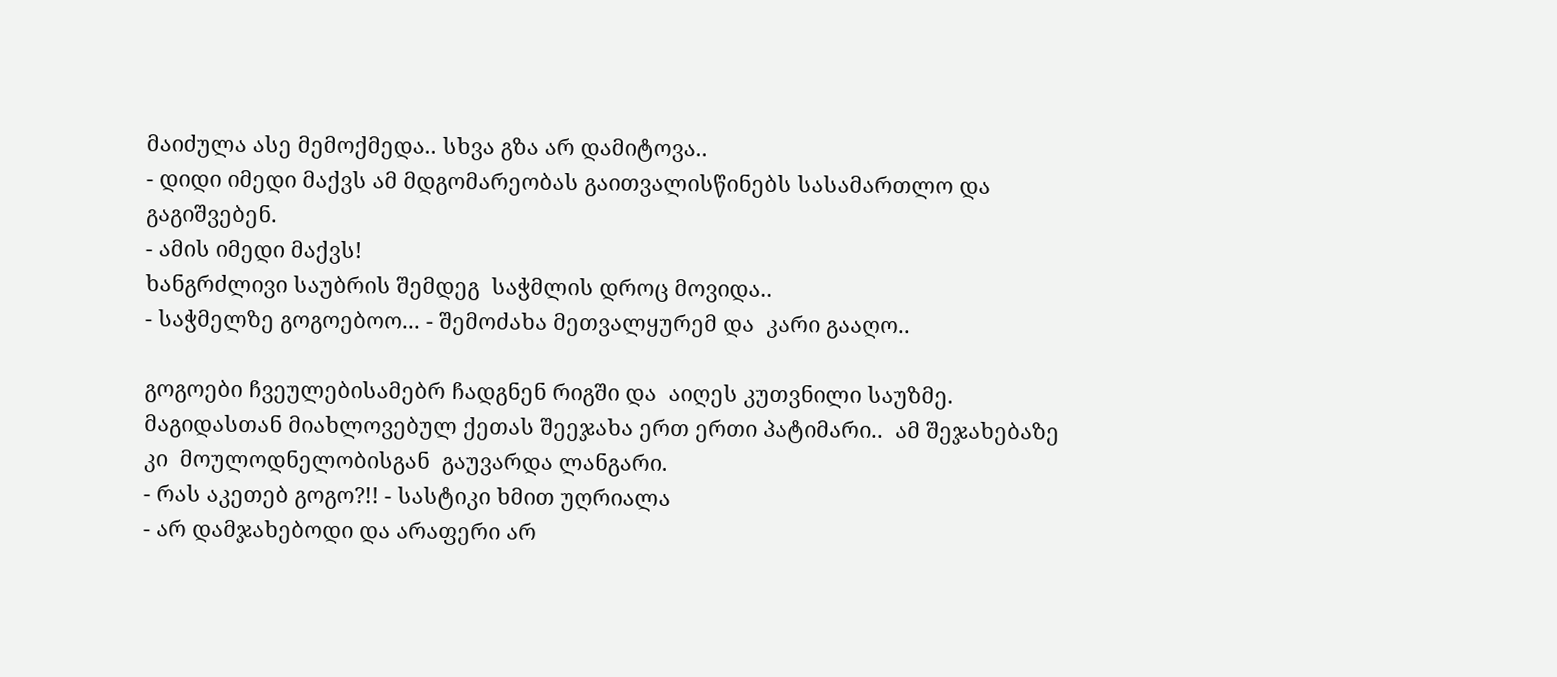მაიძულა ასე მემოქმედა.. სხვა გზა არ დამიტოვა..
- დიდი იმედი მაქვს ამ მდგომარეობას გაითვალისწინებს სასამართლო და გაგიშვებენ.
- ამის იმედი მაქვს!
ხანგრძლივი საუბრის შემდეგ  საჭმლის დროც მოვიდა..
- საჭმელზე გოგოებოო... - შემოძახა მეთვალყურემ და  კარი გააღო..

გოგოები ჩვეულებისამებრ ჩადგნენ რიგში და  აიღეს კუთვნილი საუზმე.  მაგიდასთან მიახლოვებულ ქეთას შეეჯახა ერთ ერთი პატიმარი..  ამ შეჯახებაზე კი  მოულოდნელობისგან  გაუვარდა ლანგარი.
- რას აკეთებ გოგო?!! - სასტიკი ხმით უღრიალა
- არ დამჯახებოდი და არაფერი არ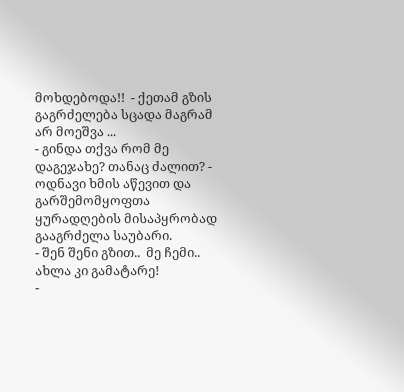მოხდებოდა!!  - ქეთამ გზის გაგრძელება სცადა მაგრამ არ მოეშვა ...
- გინდა თქვა რომ მე დაგეჯახე? თანაც ძალით? - ოდნავი ხმის აწევით და  გარშემომყოფთა ყურადღების მისაპყრობად გააგრძელა საუბარი.
- შენ შენი გზით..  მე ჩემი..  ახლა კი გამატარე!
-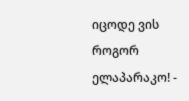იცოდე ვის როგორ ელაპარაკო! -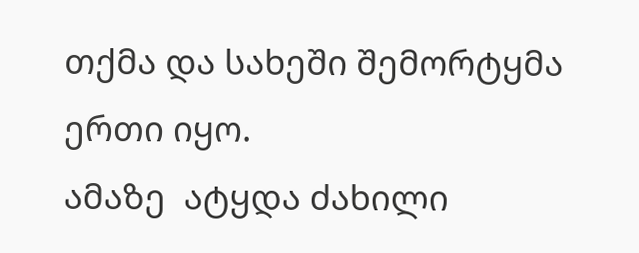თქმა და სახეში შემორტყმა ერთი იყო.
ამაზე  ატყდა ძახილი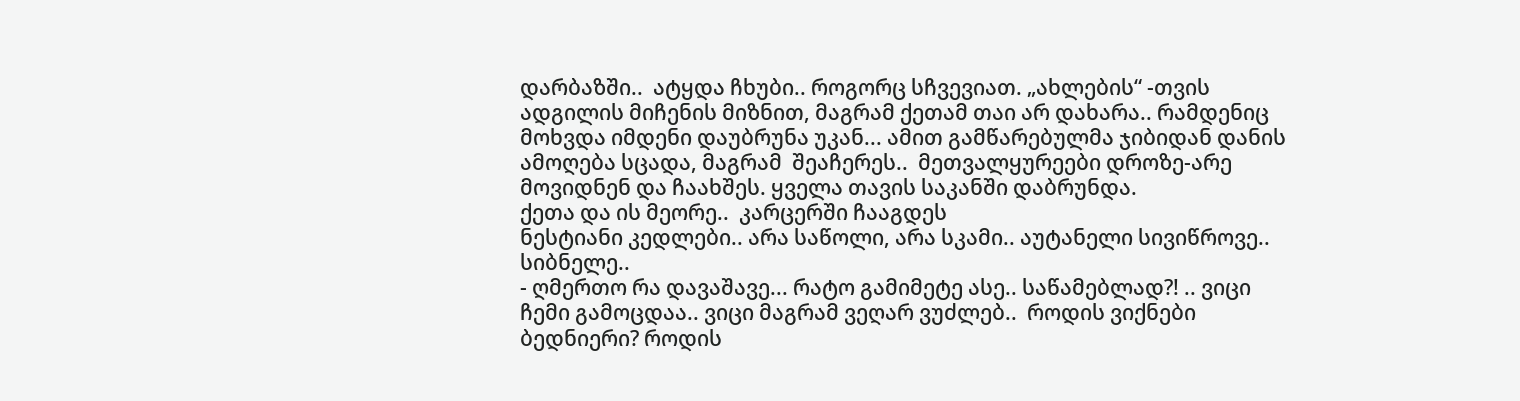დარბაზში..  ატყდა ჩხუბი.. როგორც სჩვევიათ. „ახლების“ -თვის ადგილის მიჩენის მიზნით, მაგრამ ქეთამ თაი არ დახარა.. რამდენიც მოხვდა იმდენი დაუბრუნა უკან... ამით გამწარებულმა ჯიბიდან დანის ამოღება სცადა, მაგრამ  შეაჩერეს..  მეთვალყურეები დროზე-არე მოვიდნენ და ჩაახშეს. ყველა თავის საკანში დაბრუნდა.
ქეთა და ის მეორე..  კარცერში ჩააგდეს
ნესტიანი კედლები.. არა საწოლი, არა სკამი.. აუტანელი სივიწროვე.. სიბნელე..
- ღმერთო რა დავაშავე... რატო გამიმეტე ასე.. საწამებლად?! .. ვიცი ჩემი გამოცდაა.. ვიცი მაგრამ ვეღარ ვუძლებ..  როდის ვიქნები ბედნიერი? როდის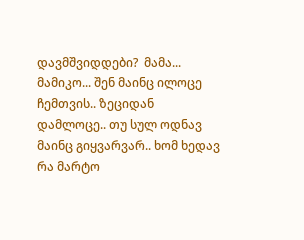დავმშვიდდები?  მამა... მამიკო... შენ მაინც ილოცე ჩემთვის.. ზეციდან დამლოცე.. თუ სულ ოდნავ მაინც გიყვარვარ.. ხომ ხედავ რა მარტო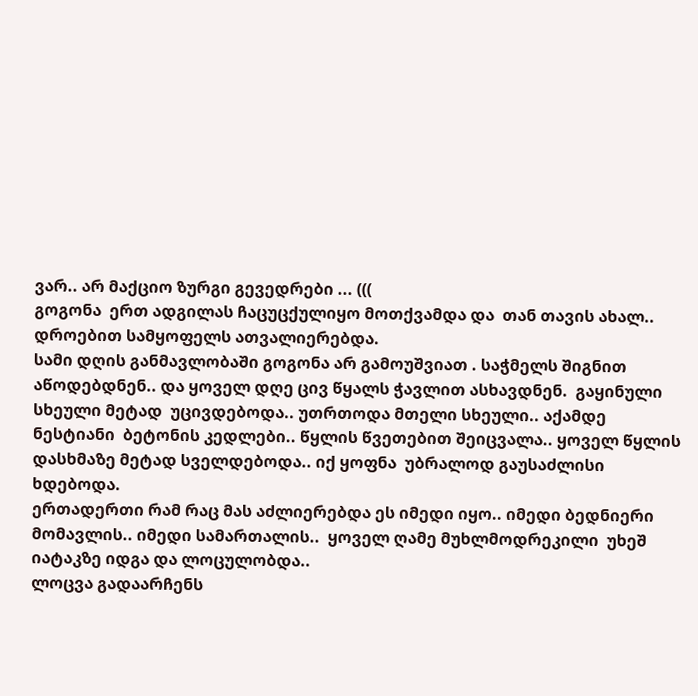ვარ.. არ მაქციო ზურგი გევედრები ... (((
გოგონა  ერთ ადგილას ჩაცუცქულიყო მოთქვამდა და  თან თავის ახალ.. დროებით სამყოფელს ათვალიერებდა.
სამი დღის განმავლობაში გოგონა არ გამოუშვიათ . საჭმელს შიგნით აწოდებდნენ.. და ყოველ დღე ცივ წყალს ჭავლით ასხავდნენ.  გაყინული სხეული მეტად  უცივდებოდა.. უთრთოდა მთელი სხეული.. აქამდე ნესტიანი  ბეტონის კედლები.. წყლის წვეთებით შეიცვალა.. ყოველ წყლის დასხმაზე მეტად სველდებოდა.. იქ ყოფნა  უბრალოდ გაუსაძლისი ხდებოდა.
ერთადერთი რამ რაც მას აძლიერებდა ეს იმედი იყო.. იმედი ბედნიერი მომავლის.. იმედი სამართალის..  ყოველ ღამე მუხლმოდრეკილი  უხეშ იატაკზე იდგა და ლოცულობდა..
ლოცვა გადაარჩენს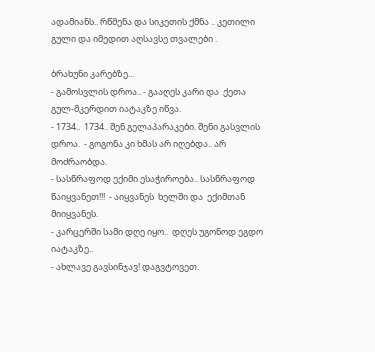ადამიანს.. რწმენა და სიკეთის ქმნა .. კეთილი გული და იმედით აღსავსე თვალები .

ბრახუნი კარებზე...
- გამოსვლის დროა.. - გააღეს კარი და  ქეთა გულ-მკერდით იატაკზე იწვა.
- 1734..  1734.. შენ გელაპარაკები. შენი გასვლის დროა.  - გოგონა კი ხმას არ იღებდა.. არ მოძრაობდა.
- სასწრაფოდ ექიმი ესაჭიროება.. სასწრაფოდ წაიყვანეთ!!!  - აიყვანეს  ხელში და  ექიმთან მიიყვანეს.
- კარცერში სამი დღე იყო..  დღეს უგონოდ ეგდო იატაკზე..
- ახლავე გავსინჯავ! დაგვტოვეთ.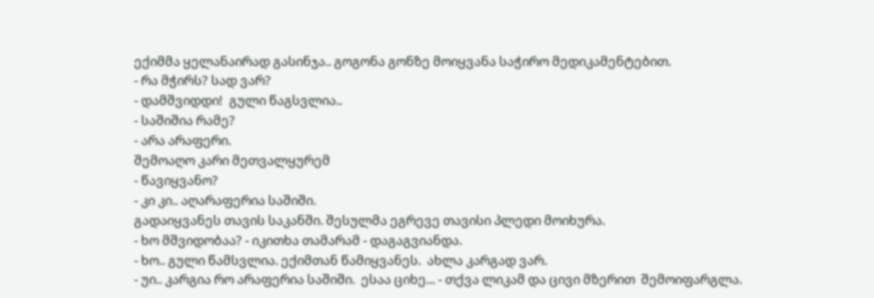ექიმმა ყელანაირად გასინჯა.. გოგონა გონზე მოიყვანა საჭირო მედიკამენტებით.
- რა მჭირს? სად ვარ?
- დამშვიდდი!  გული წაგსვლია..
- საშიშია რამე?
- არა არაფერი.
შემოაღო კარი მეთვალყურემ
- წავიყვანო?
- კი კი.. აღარაფერია საშიში.
გადაიყვანეს თავის საკანში. შესულმა ეგრევე თავისი პლედი მოიხურა.
- ხო მშვიდობაა? - იკითხა თამარამ - დაგაგვიანდა.
- ხო.. გული წამსვლია. ექიმთან წამიყვანეს.  ახლა კარგად ვარ.
- უი.. კარგია რო არაფერია საშიში.  ესაა ციხე... - თქვა ლიკამ და ცივი მზერით  შემოიფარგლა.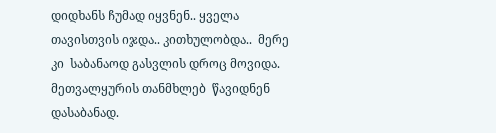დიდხანს ჩუმად იყვნენ.. ყველა თავისთვის იჯდა.. კითხულობდა..  მერე კი  საბანაოდ გასვლის დროც მოვიდა.
მეთვალყურის თანმხლებ  წავიდნენ დასაბანად.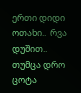ერთი დიდი ოთახი..  რვა დუშით..  თუმცა დრო ცოტა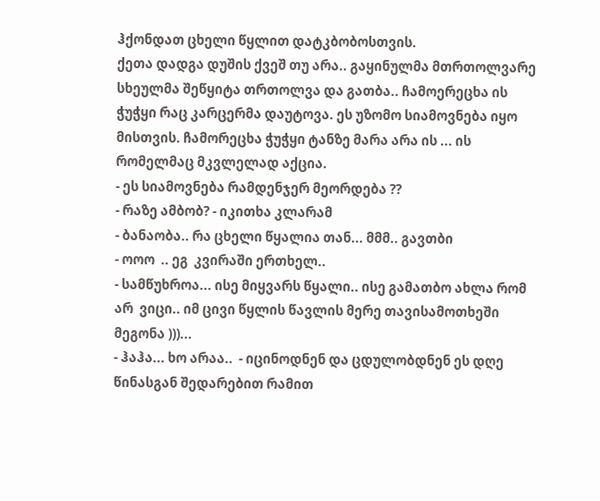ჰქონდათ ცხელი წყლით დატკბობოსთვის.
ქეთა დადგა დუშის ქვეშ თუ არა.. გაყინულმა მთრთოლვარე სხეულმა შეწყიტა თრთოლვა და გათბა.. ჩამოერეცხა ის ჭუჭყი რაც კარცერმა დაუტოვა. ეს უზომო სიამოვნება იყო მისთვის. ჩამორეცხა ჭუჭყი ტანზე მარა არა ის ... ის რომელმაც მკვლელად აქცია.
- ეს სიამოვნება რამდენჯერ მეორდება ??
- რაზე ამბობ? - იკითხა კლარამ
- ბანაობა.. რა ცხელი წყალია თან... მმმ.. გავთბი
- ოოო  .. ეგ  კვირაში ერთხელ..
- სამწუხროა... ისე მიყვარს წყალი.. ისე გამათბო ახლა რომ არ  ვიცი.. იმ ცივი წყლის წავლის მერე თავისამოთხეში მეგონა )))...
- ჰაჰა... ხო არაა..  - იცინოდნენ და ცდულობდნენ ეს დღე წინასგან შედარებით რამით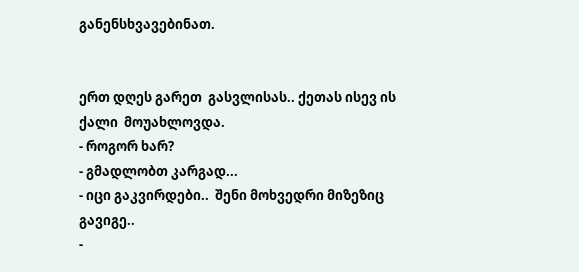განენსხვავებინათ.


ერთ დღეს გარეთ  გასვლისას.. ქეთას ისევ ის ქალი  მოუახლოვდა.
- როგორ ხარ?
- გმადლობთ კარგად...
- იცი გაკვირდები..  შენი მოხვედრი მიზეზიც გავიგე..
-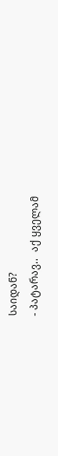საიდან?
- პატარავ..  აქ ყველამ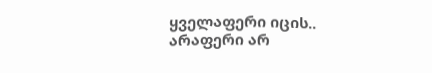ყველაფერი იცის.. არაფერი არ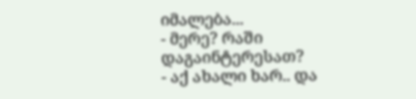იმალება...
- მერე? რაში დაგაინტერესათ?
- აქ ახალი ხარ.. და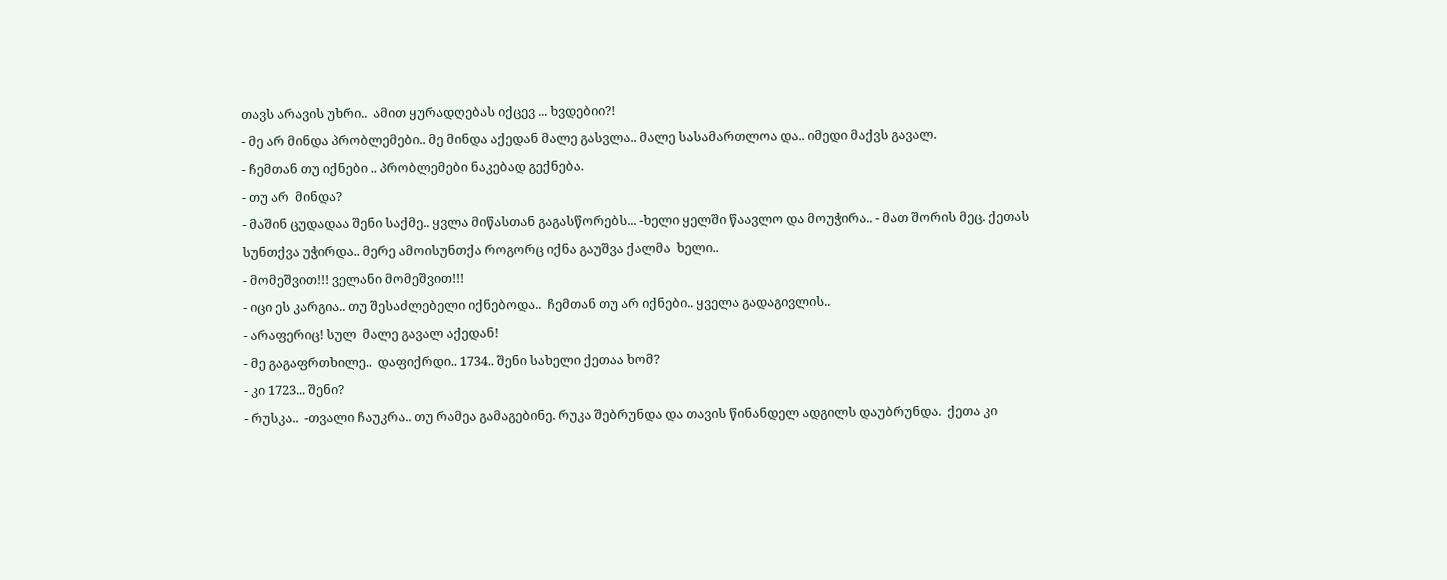თავს არავის უხრი..  ამით ყურადღებას იქცევ ... ხვდებიი?!
- მე არ მინდა პრობლემები.. მე მინდა აქედან მალე გასვლა.. მალე სასამართლოა და.. იმედი მაქვს გავალ.
- ჩემთან თუ იქნები .. პრობლემები ნაკებად გექნება.
- თუ არ  მინდა?
- მაშინ ცუდადაა შენი საქმე.. ყვლა მიწასთან გაგასწორებს... -ხელი ყელში წაავლო და მოუჭირა.. - მათ შორის მეც. ქეთას სუნთქვა უჭირდა.. მერე ამოისუნთქა როგორც იქნა გაუშვა ქალმა  ხელი..
- მომეშვით!!! ველანი მომეშვით!!!
- იცი ეს კარგია.. თუ შესაძლებელი იქნებოდა..  ჩემთან თუ არ იქნები.. ყველა გადაგივლის..
- არაფერიც! სულ  მალე გავალ აქედან!
- მე გაგაფრთხილე..  დაფიქრდი.. 1734.. შენი სახელი ქეთაა ხომ?
- კი 1723... შენი?
- რუსკა..  -თვალი ჩაუკრა.. თუ რამეა გამაგებინე. რუკა შებრუნდა და თავის წინანდელ ადგილს დაუბრუნდა.  ქეთა კი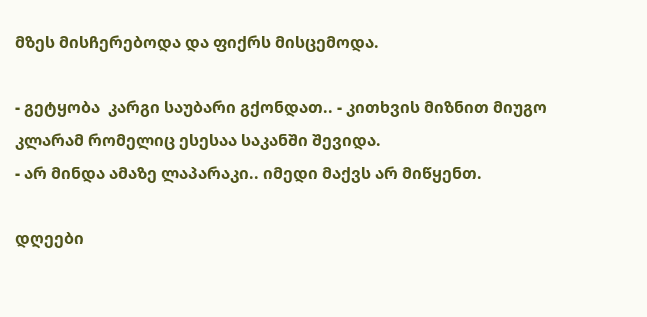მზეს მისჩერებოდა და ფიქრს მისცემოდა.

- გეტყობა  კარგი საუბარი გქონდათ.. - კითხვის მიზნით მიუგო კლარამ რომელიც ესესაა საკანში შევიდა.
- არ მინდა ამაზე ლაპარაკი.. იმედი მაქვს არ მიწყენთ.

დღეები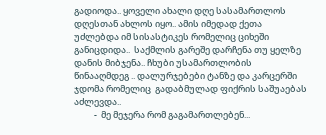გადიოდა.. ყოველი ახალი დღე სასამართლოს დღესთან ახლოს იყო.. ამის იმედად ქეთა უძლებდა იმ სისასტიკეს რომელიც ციხეში  განიცდიდა..  საქმლის გარეშე დარჩენა თუ ყელზე დანის მიბჯენა.. ჩხუბი უსამართლობის წინააღმდეგ .. დალურჯებები ტანზე და კარცერში ჯდომა რომელიც  გადაბმულად ფიქრის საშუაებას აძლევდა..
          -  მე მეჯერა რომ გაგამართლებენ...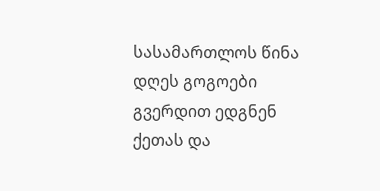სასამართლოს წინა დღეს გოგოები  გვერდით ედგნენ ქეთას და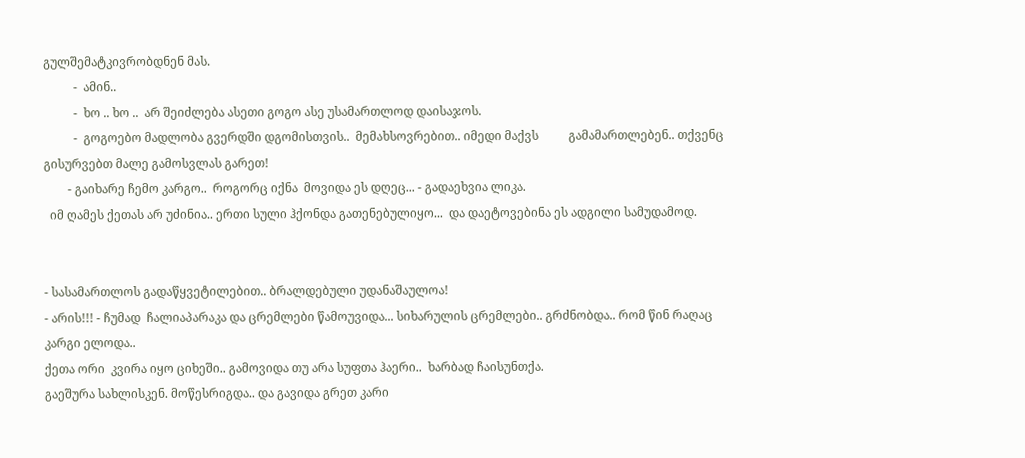გულშემატკივრობდნენ მას.
          -  ამინ..
          -  ხო .. ხო ..  არ შეიძლება ასეთი გოგო ასე უსამართლოდ დაისაჯოს.
          -  გოგოებო მადლობა გვერდში დგომისთვის..  მემახსოვრებით.. იმედი მაქვს          გამამართლებენ.. თქვენც გისურვებთ მალე გამოსვლას გარეთ!
        - გაიხარე ჩემო კარგო..  როგორც იქნა  მოვიდა ეს დღეც... - გადაეხვია ლიკა.
  იმ ღამეს ქეთას არ უძინია.. ერთი სული ჰქონდა გათენებულიყო...  და დაეტოვებინა ეს ადგილი სამუდამოდ.


- სასამართლოს გადაწყვეტილებით.. ბრალდებული უდანაშაულოა!
- არის!!! - ჩუმად  ჩალიაპარაკა და ცრემლები წამოუვიდა... სიხარულის ცრემლები.. გრძნობდა.. რომ წინ რაღაც კარგი ელოდა..
ქეთა ორი  კვირა იყო ციხეში.. გამოვიდა თუ არა სუფთა ჰაერი..  ხარბად ჩაისუნთქა.
გაეშურა სახლისკენ. მოწესრიგდა.. და გავიდა გრეთ კარი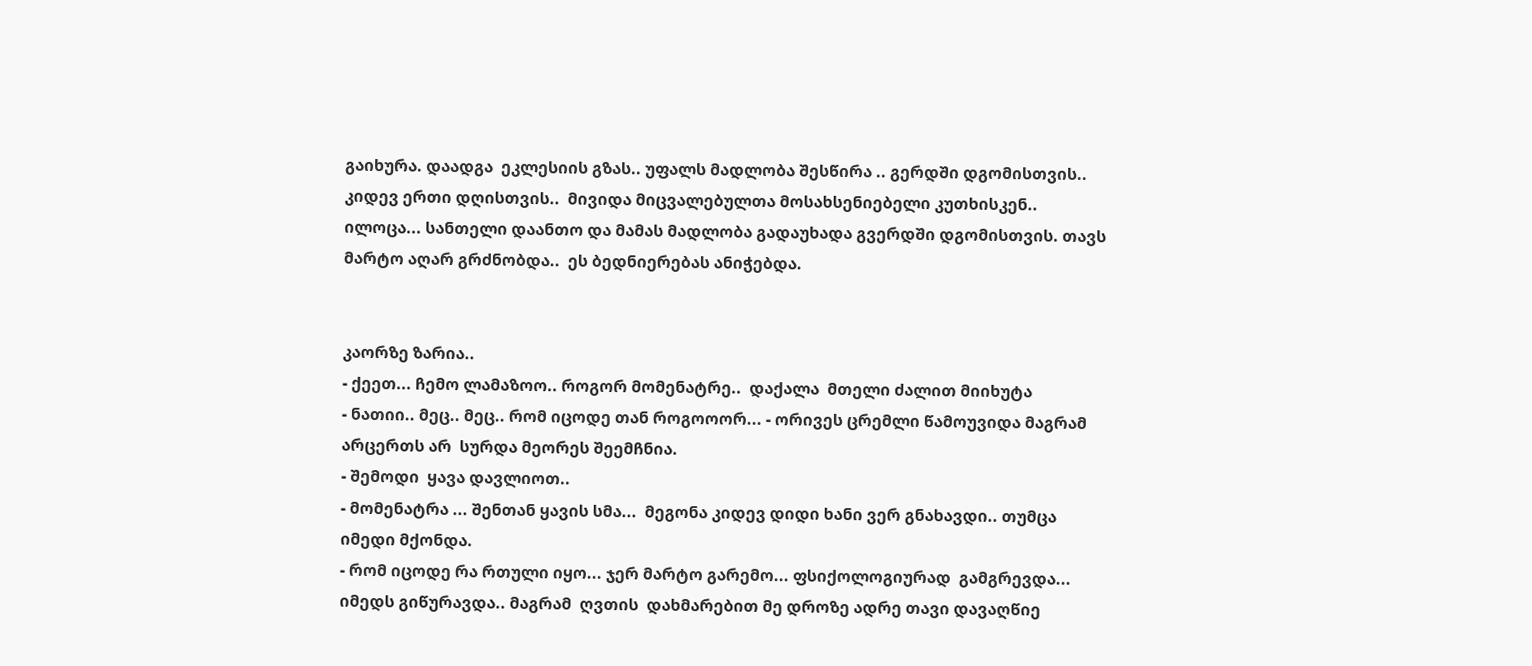გაიხურა. დაადგა  ეკლესიის გზას.. უფალს მადლობა შესწირა .. გერდში დგომისთვის.. კიდევ ერთი დღისთვის..  მივიდა მიცვალებულთა მოსახსენიებელი კუთხისკენ.. ილოცა... სანთელი დაანთო და მამას მადლობა გადაუხადა გვერდში დგომისთვის. თავს მარტო აღარ გრძნობდა..  ეს ბედნიერებას ანიჭებდა.


კაორზე ზარია..
- ქეეთ... ჩემო ლამაზოო.. როგორ მომენატრე..  დაქალა  მთელი ძალით მიიხუტა
- ნათიი.. მეც.. მეც.. რომ იცოდე თან როგოოორ... - ორივეს ცრემლი წამოუვიდა მაგრამ  არცერთს არ  სურდა მეორეს შეემჩნია.
- შემოდი  ყავა დავლიოთ..
- მომენატრა ... შენთან ყავის სმა...  მეგონა კიდევ დიდი ხანი ვერ გნახავდი.. თუმცა იმედი მქონდა.
- რომ იცოდე რა რთული იყო... ჯერ მარტო გარემო... ფსიქოლოგიურად  გამგრევდა... იმედს გიწურავდა.. მაგრამ  ღვთის  დახმარებით მე დროზე ადრე თავი დავაღწიე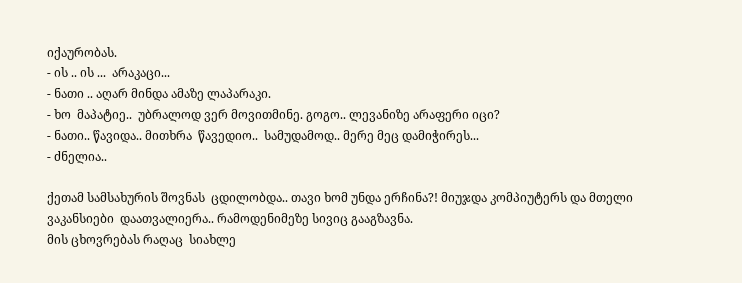იქაურობას.
- ის .. ის ...  არაკაცი...
- ნათი .. აღარ მინდა ამაზე ლაპარაკი.
- ხო  მაპატიე..  უბრალოდ ვერ მოვითმინე. გოგო.. ლევანიზე არაფერი იცი?
- ნათი.. წავიდა.. მითხრა  წავედიო..  სამუდამოდ.. მერე მეც დამიჭირეს...
- ძნელია..

ქეთამ სამსახურის შოვნას  ცდილობდა.. თავი ხომ უნდა ერჩინა?! მიუჯდა კომპიუტერს და მთელი ვაკანსიები  დაათვალიერა.. რამოდენიმეზე სივიც გააგზავნა.
მის ცხოვრებას რაღაც  სიახლე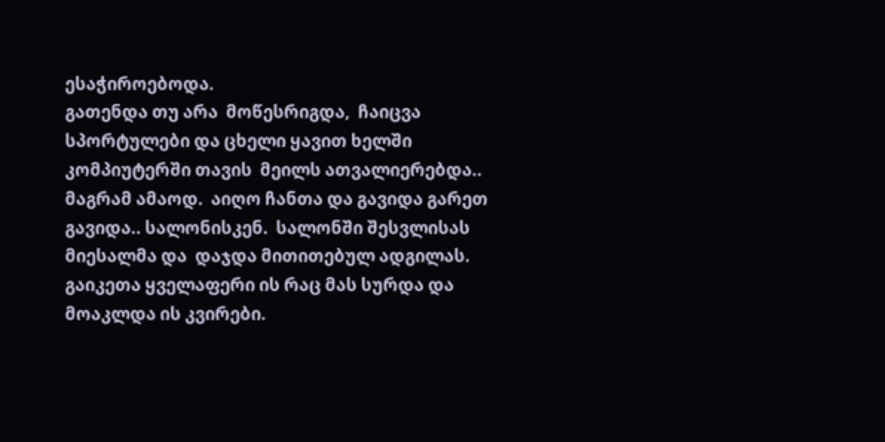ესაჭიროებოდა.
გათენდა თუ არა  მოწესრიგდა,  ჩაიცვა სპორტულები და ცხელი ყავით ხელში  კომპიუტერში თავის  მეილს ათვალიერებდა.. მაგრამ ამაოდ.  აიღო ჩანთა და გავიდა გარეთ გავიდა.. სალონისკენ.  სალონში შესვლისას მიესალმა და  დაჯდა მითითებულ ადგილას. გაიკეთა ყველაფერი ის რაც მას სურდა და მოაკლდა ის კვირები.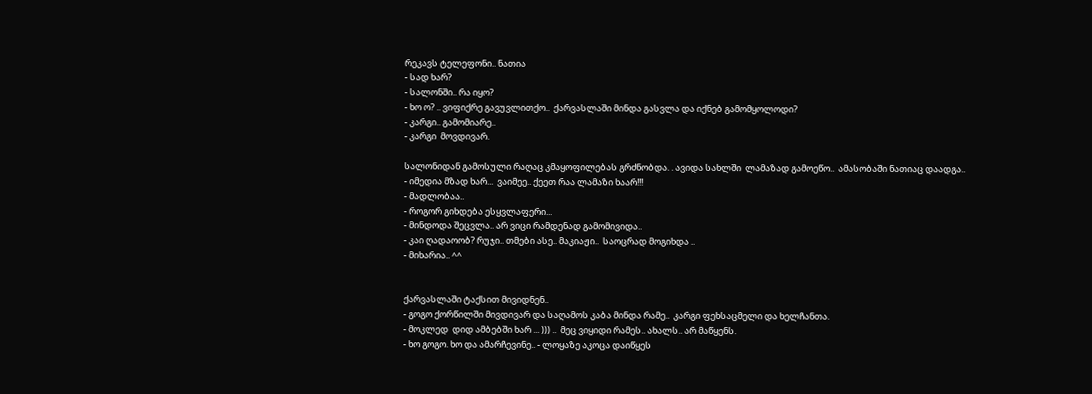რეკავს ტელეფონი.. ნათია
- სად ხარ?
- სალონში.. რა იყო?
- ხო ო? .. ვიფიქრე გავუვლითქო..  ქარვასლაში მინდა გასვლა და იქნებ გამომყოლოდი?
- კარგი.. გამომიარე..
- კარგი  მოვდივარ.

სალონიდან გამოსული რაღაც კმაყოფილებას გრძნობდა. . ავიდა სახლში  ლამაზად გამოეწო..  ამასობაში ნათიაც დაადგა..
- იმედია მზად ხარ...  ვაიმეე.. ქეეთ რაა ლამაზი ხაარ!!!
- მადლობაა..
- როგორ გიხდება ესყვლაფერი...
- მინდოდა შეცვლა.. არ ვიცი რამდენად გამომივიდა..
- კაი ღადაოობ? რუჯი.. თმები ასე.. მაკიაჟი..  საოცრად მოგიხდა ..
- მიხარია.. ^^


ქარვასლაში ტაქსით მივიდნენ..
- გოგო ქორწილში მივდივარ და საღამოს კაბა მინდა რამე..  კარგი ფეხსაცმელი და ხელჩანთა.
- მოკლედ  დიდ ამბებში ხარ ... ))) ..  მეც ვიყიდი რამეს.. ახალს.. არ მაწყენს.
- ხო გოგო. ხო და ამარჩევინე.. - ლოყაზე აკოცა დაიწყეს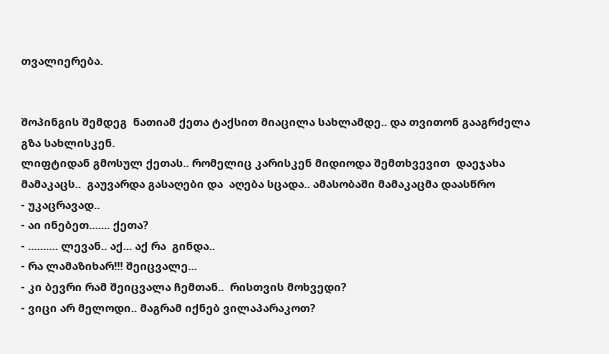თვალიერება.


შოპინგის შემდეგ  ნათიამ ქეთა ტაქსით მიაცილა სახლამდე.. და თვითონ გააგრძელა გზა სახლისკენ.
ლიფტიდან გმოსულ ქეთას.. რომელიც კარისკენ მიდიოდა შემთხვევით  დაეჯახა მამაკაცს..  გაუვარდა გასაღები და  აღება სცადა.. ამასობაში მამაკაცმა დაასწრო
- უკაცრავად..
- აი ინებეთ....... ქეთა?
- .......... ლევან.. აქ... აქ რა  გინდა..
- რა ლამაზიხარ!!! შეიცვალე...
- კი ბევრი რამ შეიცვალა ჩემთან..  რისთვის მოხვედი?
- ვიცი არ მელოდი.. მაგრამ იქნებ ვილაპარაკოთ?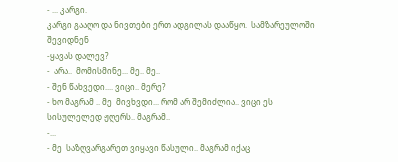- ... კარგი.
კარგი გააღო და ნივთები ერთ ადგილას დააწყო.  სამზარეულოში შევიდნენ
-ყავას დალევ?
-  არა..  მომისმინე... მე.. მე..
- შენ წახვედი.... ვიცი.. მერე?
- ხო მაგრამ .. მე  მივხვდი... რომ არ შემიძლია.. ვიცი ეს სისულელედ ჟღერს.. მაგრამ..
-...
- მე  საზღვარგარეთ ვიყავი წასული.. მაგრამ იქაც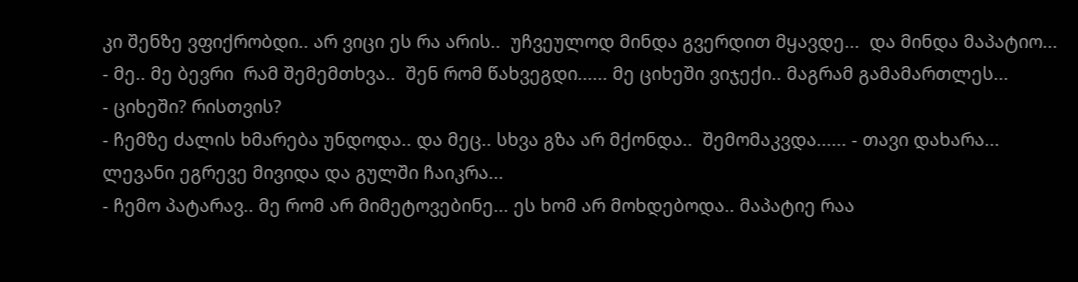კი შენზე ვფიქრობდი.. არ ვიცი ეს რა არის..  უჩვეულოდ მინდა გვერდით მყავდე...  და მინდა მაპატიო...
- მე.. მე ბევრი  რამ შემემთხვა..  შენ რომ წახვეგდი...... მე ციხეში ვიჯექი.. მაგრამ გამამართლეს...
- ციხეში? რისთვის?
- ჩემზე ძალის ხმარება უნდოდა.. და მეც.. სხვა გზა არ მქონდა..  შემომაკვდა...... - თავი დახარა...
ლევანი ეგრევე მივიდა და გულში ჩაიკრა...
- ჩემო პატარავ.. მე რომ არ მიმეტოვებინე... ეს ხომ არ მოხდებოდა.. მაპატიე რაა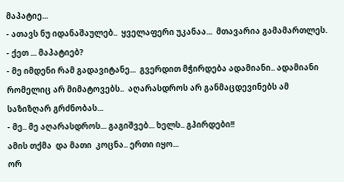მაპატიე...
- ათავს ნუ იდანაშაულებ..  ყველაფერი უკანაა...  მთავარია გამამართლეს.
- ქეთ ... მაპატიებ?
- მე იმდენი რამ გადავიტანე...  გვერდით მჭირდება ადამიანი.. ადამიანი რომელიც არ მიმატოვებს..  აღარასდროს არ განმაცდევინებს ამ  საზიზღარ გრძნობას...
- მე.. მე აღარასდროს... გაგიშვებ... ხელს.. გპირდები!!
ამის თქმა  და მათი  კოცნა.. ერთი იყო...
ორ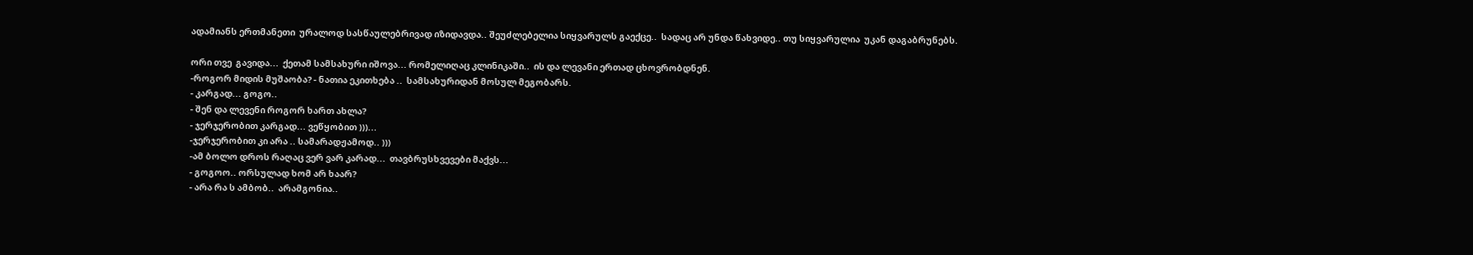ადამიანს ერთმანეთი  ურალოდ სასწაულებრივად იზიდავდა.. შეუძლებელია სიყვარულს გაექცე..  სადაც არ უნდა წახვიდე.. თუ სიყვარულია  უკან დაგაბრუნებს.

ორი თვე  გავიდა...  ქეთამ სამსახური იშოვა... რომელიღაც კლინიკაში..  ის და ლევანი ერთად ცხოვრობდნენ.
-როგორ მიდის მუშაობა? - ნათია ეკითხება ..  სამსახურიდან მოსულ მეგობარს.
- კარგად... გოგო..
- შენ და ლევენი როგორ ხართ ახლა?
- ჯერჯერობით კარგად... ვეწყობით )))...
-ჯერჯერობით კი არა .. სამარადჟამოდ.. )))
-ამ ბოლო დროს რაღაც ვერ ვარ კარად...  თავბრუსხვევები მაქვს...
- გოგოო.. ორსულად ხომ არ ხაარ?
- არა რა ს ამბობ..  არამგონია..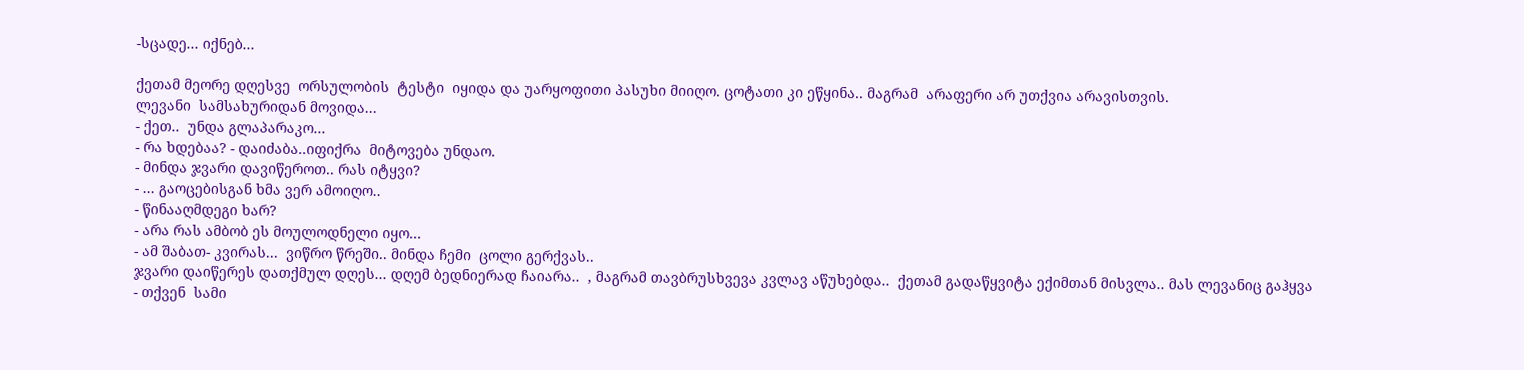-სცადე... იქნებ...

ქეთამ მეორე დღესვე  ორსულობის  ტესტი  იყიდა და უარყოფითი პასუხი მიიღო. ცოტათი კი ეწყინა.. მაგრამ  არაფერი არ უთქვია არავისთვის.
ლევანი  სამსახურიდან მოვიდა...
- ქეთ..  უნდა გლაპარაკო...
- რა ხდებაა? - დაიძაბა..იფიქრა  მიტოვება უნდაო.
- მინდა ჯვარი დავიწეროთ.. რას იტყვი?
- ... გაოცებისგან ხმა ვერ ამოიღო..
- წინააღმდეგი ხარ?
- არა რას ამბობ ეს მოულოდნელი იყო...
- ამ შაბათ- კვირას...  ვიწრო წრეში.. მინდა ჩემი  ცოლი გერქვას..
ჯვარი დაიწერეს დათქმულ დღეს... დღემ ბედნიერად ჩაიარა..  , მაგრამ თავბრუსხვევა კვლავ აწუხებდა..  ქეთამ გადაწყვიტა ექიმთან მისვლა.. მას ლევანიც გაჰყვა
- თქვენ  სამი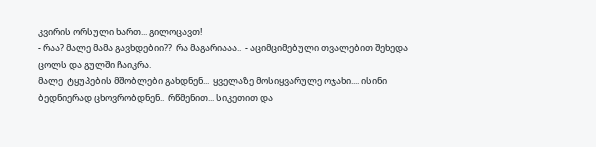კვირის ორსული ხართ... გილოცავთ!
- რაა? მალე მამა გავხდებიი??  რა მაგარიააა..  - აციმციმებული თვალებით შეხედა ცოლს და გულში ჩაიკრა.
მალე  ტყუპების მშობლები გახდნენ...  ყველაზე მოსიყვარულე ოჯახი.... ისინი ბედნიერად ცხოვრობდნენ..  რწმენით... სიკეთით და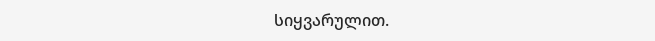სიყვარულით.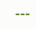---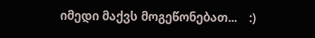იმედი მაქვს მოგეწონებათ...    :)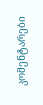კომენტარები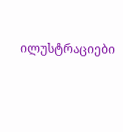ილუსტრაციები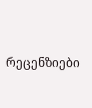რეცენზიები